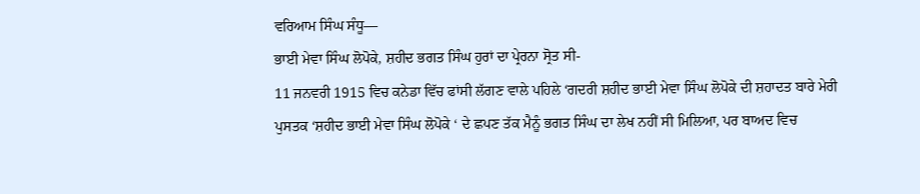ਵਰਿਆਮ ਸਿੰਘ ਸੰਧੂ—
ਭਾਈ ਮੇਵਾ ਸਿੰਘ ਲੋਪੋਕੇ, ਸ਼ਹੀਦ ਭਗਤ ਸਿੰਘ ਹੁਰਾਂ ਦਾ ਪ੍ਰੇਰਨਾ ਸ੍ਰੋਤ ਸੀ-
11 ਜਨਵਰੀ 1915 ਵਿਚ ਕਨੇਡਾ ਵਿੱਚ ਫਾਂਸੀ ਲੱਗਣ ਵਾਲੇ ਪਹਿਲੇ ‘ਗਦਰੀ ਸ਼ਹੀਦ ਭਾਈ ਮੇਵਾ ਸਿੰਘ ਲੋਪੋਕੇ ਦੀ ਸ਼ਹਾਦਤ ਬਾਰੇ ਮੇਰੀ ਪੁਸਤਕ ‘ਸ਼ਹੀਦ ਭਾਈ ਮੇਵਾ ਸਿੰਘ ਲੋਪੋਕੇ ‘ ਦੇ ਛਪਣ ਤੱਕ ਮੈਨੂੰ ਭਗਤ ਸਿੰਘ ਦਾ ਲੇਖ ਨਹੀਂ ਸੀ ਮਿਲਿਆ, ਪਰ ਬਾਅਦ ਵਿਚ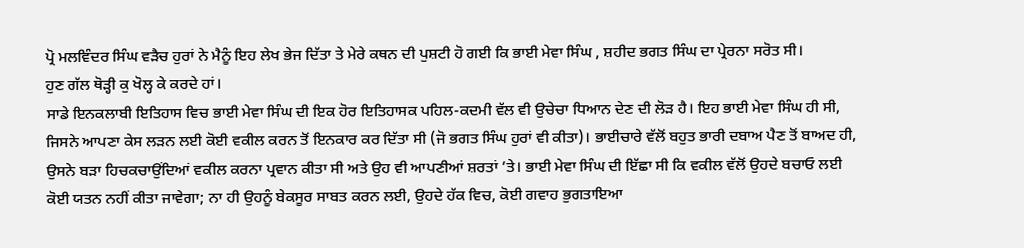ਪ੍ਰੋ ਮਲਵਿੰਦਰ ਸਿੰਘ ਵੜੈਚ ਹੁਰਾਂ ਨੇ ਮੈਨੂੰ ਇਹ ਲੇਖ ਭੇਜ ਦਿੱਤਾ ਤੇ ਮੇਰੇ ਕਥਨ ਦੀ ਪੁਸ਼ਟੀ ਹੋ ਗਈ ਕਿ ਭਾਈ ਮੇਵਾ ਸਿੰਘ , ਸ਼ਹੀਦ ਭਗਤ ਸਿੰਘ ਦਾ ਪ੍ਰੇਰਨਾ ਸਰੋਤ ਸੀ।
ਹੁਣ ਗੱਲ ਥੋੜ੍ਹੀ ਕੁ ਖੋਲ੍ਹ ਕੇ ਕਰਦੇ ਹਾਂ।
ਸਾਡੇ ਇਨਕਲਾਬੀ ਇਤਿਹਾਸ ਵਿਚ ਭਾਈ ਮੇਵਾ ਸਿੰਘ ਦੀ ਇਕ ਹੋਰ ਇਤਿਹਾਸਕ ਪਹਿਲ-ਕਦਮੀ ਵੱਲ ਵੀ ਉਚੇਚਾ ਧਿਆਨ ਦੇਣ ਦੀ ਲੋੜ ਹੈ। ਇਹ ਭਾਈ ਮੇਵਾ ਸਿੰਘ ਹੀ ਸੀ, ਜਿਸਨੇ ਆਪਣਾ ਕੇਸ ਲੜਨ ਲਈ ਕੋਈ ਵਕੀਲ ਕਰਨ ਤੋਂ ਇਨਕਾਰ ਕਰ ਦਿੱਤਾ ਸੀ (ਜੋ ਭਗਤ ਸਿੰਘ ਹੁਰਾਂ ਵੀ ਕੀਤਾ)। ਭਾਈਚਾਰੇ ਵੱਲੋਂ ਬਹੁਤ ਭਾਰੀ ਦਬਾਅ ਪੈਣ ਤੋਂ ਬਾਅਦ ਹੀ, ਉਸਨੇ ਬੜਾ ਹਿਚਕਚਾਉਂਦਿਆਂ ਵਕੀਲ ਕਰਨਾ ਪ੍ਰਵਾਨ ਕੀਤਾ ਸੀ ਅਤੇ ਉਹ ਵੀ ਆਪਣੀਆਂ ਸ਼ਰਤਾਂ ’ਤੇ। ਭਾਈ ਮੇਵਾ ਸਿੰਘ ਦੀ ਇੱਛਾ ਸੀ ਕਿ ਵਕੀਲ ਵੱਲੋਂ ਉਹਦੇ ਬਚਾਓ ਲਈ ਕੋਈ ਯਤਨ ਨਹੀਂ ਕੀਤਾ ਜਾਵੇਗਾ; ਨਾ ਹੀ ਉਹਨੂੰ ਬੇਕਸੂਰ ਸਾਬਤ ਕਰਨ ਲਈ, ਉਹਦੇ ਹੱਕ ਵਿਚ, ਕੋਈ ਗਵਾਹ ਭੁਗਤਾਇਆ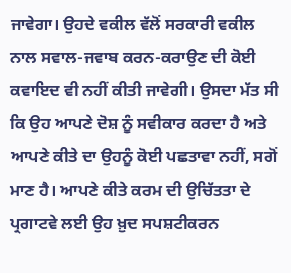ਜਾਵੇਗਾ। ਉਹਦੇ ਵਕੀਲ ਵੱਲੋਂ ਸਰਕਾਰੀ ਵਕੀਲ ਨਾਲ ਸਵਾਲ-ਜਵਾਬ ਕਰਨ-ਕਰਾਉਣ ਦੀ ਕੋਈ ਕਵਾਇਦ ਵੀ ਨਹੀਂ ਕੀਤੀ ਜਾਵੇਗੀ। ਉਸਦਾ ਮੱਤ ਸੀ ਕਿ ਉਹ ਆਪਣੇ ਦੋਸ਼ ਨੂੰ ਸਵੀਕਾਰ ਕਰਦਾ ਹੈ ਅਤੇ ਆਪਣੇ ਕੀਤੇ ਦਾ ਉਹਨੂੰ ਕੋਈ ਪਛਤਾਵਾ ਨਹੀਂ, ਸਗੋਂ ਮਾਣ ਹੈ। ਆਪਣੇ ਕੀਤੇ ਕਰਮ ਦੀ ਉਚਿੱਤਤਾ ਦੇ ਪ੍ਰਗਾਟਵੇ ਲਈ ਉਹ ਖ਼ੁਦ ਸਪਸ਼ਟੀਕਰਨ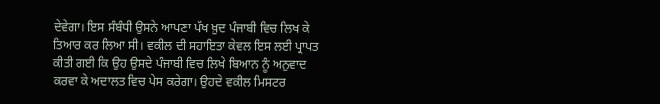ਦੇਵੇਗਾ। ਇਸ ਸੰਬੰਧੀ ਉਸਨੇ ਆਪਣਾ ਪੱਖ ਖ਼ੁਦ ਪੰਜਾਬੀ ਵਿਚ ਲਿਖ ਕੇ ਤਿਆਰ ਕਰ ਲਿਆ ਸੀ। ਵਕੀਲ ਦੀ ਸਹਾਇਤਾ ਕੇਵਲ ਇਸ ਲਈ ਪ੍ਰਾਪਤ ਕੀਤੀ ਗਈ ਕਿ ਉਹ ਉਸਦੇ ਪੰਜਾਬੀ ਵਿਚ ਲਿਖੇ ਬਿਆਨ ਨੂੰ ਅਨੁਵਾਦ ਕਰਵਾ ਕੇ ਅਦਾਲਤ ਵਿਚ ਪੇਸ ਕਰੇਗਾ। ਉਹਦੇ ਵਕੀਲ ਮਿਸਟਰ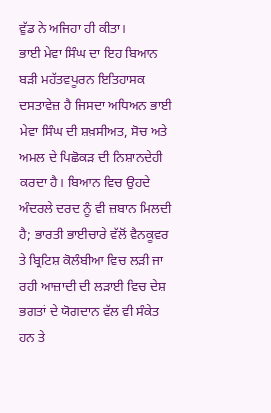ਵੁੱਡ ਨੇ ਅਜਿਹਾ ਹੀ ਕੀਤਾ।
ਭਾਈ ਮੇਵਾ ਸਿੰਘ ਦਾ ਇਹ ਬਿਆਨ ਬੜੀ ਮਹੱਤਵਪੂਰਨ ਇਤਿਹਾਸਕ ਦਸਤਾਵੇਜ਼ ਹੈ ਜਿਸਦਾ ਅਧਿਅਨ ਭਾਈ ਮੇਵਾ ਸਿੰਘ ਦੀ ਸ਼ਖ਼ਸੀਅਤ, ਸੋਚ ਅਤੇ ਅਮਲ ਦੇ ਪਿਛੋਕੜ ਦੀ ਨਿਸ਼ਾਨਦੇਹੀ ਕਰਦਾ ਹੈ। ਬਿਆਨ ਵਿਚ ਉਹਦੇ ਅੰਦਰਲੇ ਦਰਦ ਨੂੰ ਵੀ ਜ਼ਬਾਨ ਮਿਲਦੀ ਹੈ; ਭਾਰਤੀ ਭਾਈਚਾਰੇ ਵੱਲੋਂ ਵੈਨਕੂਵਰ ਤੇ ਬ੍ਰਿਟਿਸ਼ ਕੋਲੰਬੀਆ ਵਿਚ ਲੜੀ ਜਾ ਰਹੀ ਆਜ਼ਾਦੀ ਦੀ ਲੜਾਈ ਵਿਚ ਦੇਸ਼ ਭਗਤਾਂ ਦੇ ਯੋਗਦਾਨ ਵੱਲ ਵੀ ਸੰਕੇਤ ਹਨ ਤੇ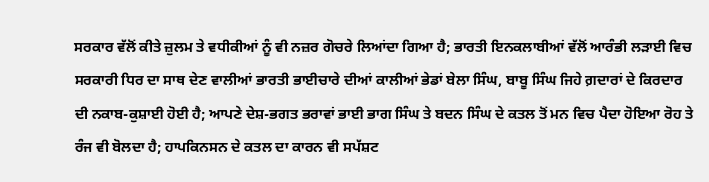ਸਰਕਾਰ ਵੱਲੋਂ ਕੀਤੇ ਜ਼ੁਲਮ ਤੇ ਵਧੀਕੀਆਂ ਨੂੰ ਵੀ ਨਜ਼ਰ ਗੋਚਰੇ ਲਿਆਂਦਾ ਗਿਆ ਹੈ; ਭਾਰਤੀ ਇਨਕਲਾਬੀਆਂ ਵੱਲੋਂ ਆਰੰਭੀ ਲੜਾਈ ਵਿਚ ਸਰਕਾਰੀ ਧਿਰ ਦਾ ਸਾਥ ਦੇਣ ਵਾਲੀਆਂ ਭਾਰਤੀ ਭਾਈਚਾਰੇ ਦੀਆਂ ਕਾਲੀਆਂ ਭੇਡਾਂ ਬੇਲਾ ਸਿੰਘ, ਬਾਬੂ ਸਿੰਘ ਜਿਹੇ ਗ਼ਦਾਰਾਂ ਦੇ ਕਿਰਦਾਰ ਦੀ ਨਕਾਬ-ਕੁਸ਼ਾਈ ਹੋਈ ਹੈ; ਆਪਣੇ ਦੇਸ਼-ਭਗਤ ਭਰਾਵਾਂ ਭਾਈ ਭਾਗ ਸਿੰਘ ਤੇ ਬਦਨ ਸਿੰਘ ਦੇ ਕਤਲ ਤੋਂ ਮਨ ਵਿਚ ਪੈਦਾ ਹੋਇਆ ਰੋਹ ਤੇ ਰੰਜ ਵੀ ਬੋਲਦਾ ਹੈ; ਹਾਪਕਿਨਸਨ ਦੇ ਕਤਲ ਦਾ ਕਾਰਨ ਵੀ ਸਪੱਸ਼ਟ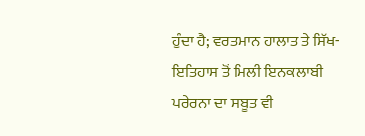ਹੁੰਦਾ ਹੈ; ਵਰਤਮਾਨ ਹਾਲਾਤ ਤੇ ਸਿੱਖ-ਇਤਿਹਾਸ ਤੋਂ ਮਿਲੀ ਇਨਕਲਾਬੀ ਪਰੇਰਨਾ ਦਾ ਸਬੂਤ ਵੀ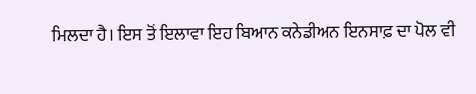ਮਿਲਦਾ ਹੈ। ਇਸ ਤੋਂ ਇਲਾਵਾ ਇਹ ਬਿਆਨ ਕਨੇਡੀਅਨ ਇਨਸਾਫ਼ ਦਾ ਪੋਲ ਵੀ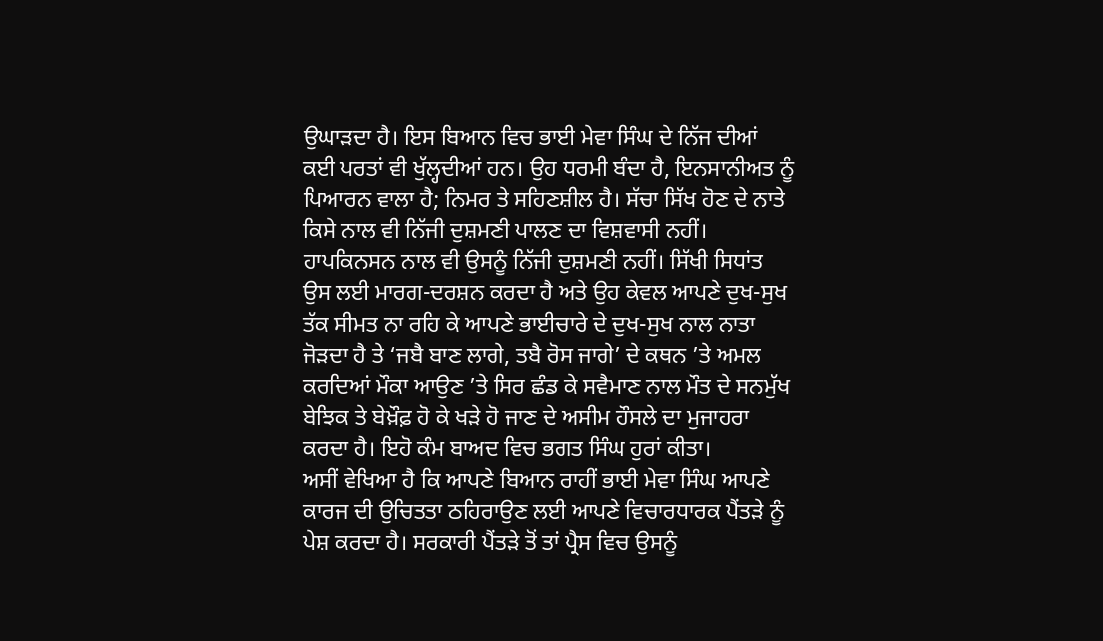ਉਘਾੜਦਾ ਹੈ। ਇਸ ਬਿਆਨ ਵਿਚ ਭਾਈ ਮੇਵਾ ਸਿੰਘ ਦੇ ਨਿੱਜ ਦੀਆਂ ਕਈ ਪਰਤਾਂ ਵੀ ਖੁੱਲ੍ਹਦੀਆਂ ਹਨ। ਉਹ ਧਰਮੀ ਬੰਦਾ ਹੈ, ਇਨਸਾਨੀਅਤ ਨੂੰ ਪਿਆਰਨ ਵਾਲਾ ਹੈ; ਨਿਮਰ ਤੇ ਸਹਿਣਸ਼ੀਲ ਹੈ। ਸੱਚਾ ਸਿੱਖ ਹੋਣ ਦੇ ਨਾਤੇ ਕਿਸੇ ਨਾਲ ਵੀ ਨਿੱਜੀ ਦੁਸ਼ਮਣੀ ਪਾਲਣ ਦਾ ਵਿਸ਼ਵਾਸੀ ਨਹੀਂ। ਹਾਪਕਿਨਸਨ ਨਾਲ ਵੀ ਉਸਨੂੰ ਨਿੱਜੀ ਦੁਸ਼ਮਣੀ ਨਹੀਂ। ਸਿੱਖੀ ਸਿਧਾਂਤ ਉਸ ਲਈ ਮਾਰਗ-ਦਰਸ਼ਨ ਕਰਦਾ ਹੈ ਅਤੇ ਉਹ ਕੇਵਲ ਆਪਣੇ ਦੁਖ-ਸੁਖ ਤੱਕ ਸੀਮਤ ਨਾ ਰਹਿ ਕੇ ਆਪਣੇ ਭਾਈਚਾਰੇ ਦੇ ਦੁਖ-ਸੁਖ ਨਾਲ ਨਾਤਾ ਜੋੜਦਾ ਹੈ ਤੇ ‘ਜਬੈ ਬਾਣ ਲਾਗੇ, ਤਬੈ ਰੋਸ ਜਾਗੇ’ ਦੇ ਕਥਨ ’ਤੇ ਅਮਲ ਕਰਦਿਆਂ ਮੌਕਾ ਆਉਣ ’ਤੇ ਸਿਰ ਛੰਡ ਕੇ ਸਵੈਮਾਣ ਨਾਲ ਮੌਤ ਦੇ ਸਨਮੁੱਖ ਬੇਝਿਕ ਤੇ ਬੇਖ਼ੌਫ਼ ਹੋ ਕੇ ਖੜੇ ਹੋ ਜਾਣ ਦੇ ਅਸੀਮ ਹੌਸਲੇ ਦਾ ਮੁਜਾਹਰਾ ਕਰਦਾ ਹੈ। ਇਹੋ ਕੰਮ ਬਾਅਦ ਵਿਚ ਭਗਤ ਸਿੰਘ ਹੁਰਾਂ ਕੀਤਾ।
ਅਸੀਂ ਵੇਖਿਆ ਹੈ ਕਿ ਆਪਣੇ ਬਿਆਨ ਰਾਹੀਂ ਭਾਈ ਮੇਵਾ ਸਿੰਘ ਆਪਣੇ ਕਾਰਜ ਦੀ ਉਚਿਤਤਾ ਠਹਿਰਾਉਣ ਲਈ ਆਪਣੇ ਵਿਚਾਰਧਾਰਕ ਪੈਂਤੜੇ ਨੂੰ ਪੇਸ਼ ਕਰਦਾ ਹੈ। ਸਰਕਾਰੀ ਪੈਂਤੜੇ ਤੋਂ ਤਾਂ ਪ੍ਰੈਸ ਵਿਚ ਉਸਨੂੰ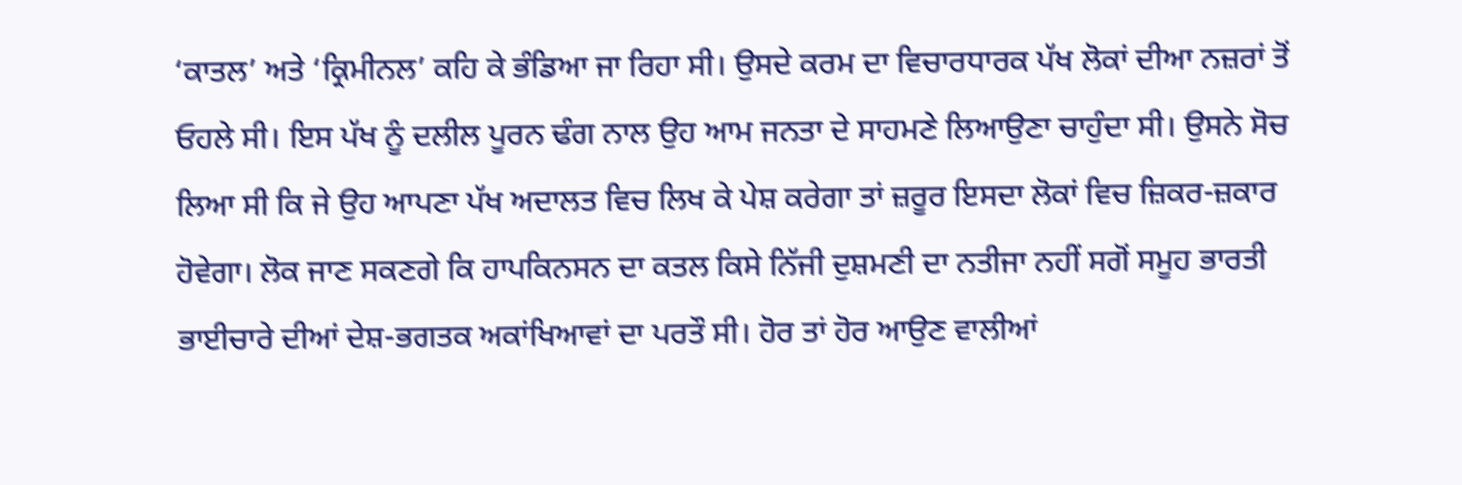‘ਕਾਤਲ’ ਅਤੇ ‘ਕ੍ਰਿਮੀਨਲ’ ਕਹਿ ਕੇ ਭੰਡਿਆ ਜਾ ਰਿਹਾ ਸੀ। ਉਸਦੇ ਕਰਮ ਦਾ ਵਿਚਾਰਧਾਰਕ ਪੱਖ ਲੋਕਾਂ ਦੀਆ ਨਜ਼ਰਾਂ ਤੋਂ ਓਹਲੇ ਸੀ। ਇਸ ਪੱਖ ਨੂੰ ਦਲੀਲ ਪੂਰਨ ਢੰਗ ਨਾਲ ਉਹ ਆਮ ਜਨਤਾ ਦੇ ਸਾਹਮਣੇ ਲਿਆਉਣਾ ਚਾਹੁੰਦਾ ਸੀ। ਉਸਨੇ ਸੋਚ ਲਿਆ ਸੀ ਕਿ ਜੇ ਉਹ ਆਪਣਾ ਪੱਖ ਅਦਾਲਤ ਵਿਚ ਲਿਖ ਕੇ ਪੇਸ਼ ਕਰੇਗਾ ਤਾਂ ਜ਼ਰੂਰ ਇਸਦਾ ਲੋਕਾਂ ਵਿਚ ਜ਼ਿਕਰ-ਜ਼ਕਾਰ ਹੋਵੇਗਾ। ਲੋਕ ਜਾਣ ਸਕਣਗੇ ਕਿ ਹਾਪਕਿਨਸਨ ਦਾ ਕਤਲ ਕਿਸੇ ਨਿੱਜੀ ਦੁਸ਼ਮਣੀ ਦਾ ਨਤੀਜਾ ਨਹੀਂ ਸਗੋਂ ਸਮੂਹ ਭਾਰਤੀ ਭਾਈਚਾਰੇ ਦੀਆਂ ਦੇਸ਼-ਭਗਤਕ ਅਕਾਂਖਿਆਵਾਂ ਦਾ ਪਰਤੌ ਸੀ। ਹੋਰ ਤਾਂ ਹੋਰ ਆਉਣ ਵਾਲੀਆਂ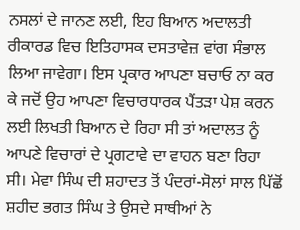ਨਸਲਾਂ ਦੇ ਜਾਨਣ ਲਈ, ਇਹ ਬਿਆਨ ਅਦਾਲਤੀ ਰੀਕਾਰਡ ਵਿਚ ਇਤਿਹਾਸਕ ਦਸਤਾਵੇਜ਼ ਵਾਂਗ ਸੰਭਾਲ ਲਿਆ ਜਾਵੇਗਾ। ਇਸ ਪ੍ਰਕਾਰ ਆਪਣਾ ਬਚਾਓ ਨਾ ਕਰ ਕੇ ਜਦੋਂ ਉਹ ਆਪਣਾ ਵਿਚਾਰਧਾਰਕ ਪੈਂਤੜਾ ਪੇਸ਼ ਕਰਨ ਲਈ ਲਿਖਤੀ ਬਿਆਨ ਦੇ ਰਿਹਾ ਸੀ ਤਾਂ ਅਦਾਲਤ ਨੂੰ ਆਪਣੇ ਵਿਚਾਰਾਂ ਦੇ ਪ੍ਰਗਟਾਵੇ ਦਾ ਵਾਹਨ ਬਣਾ ਰਿਹਾ ਸੀ। ਮੇਵਾ ਸਿੰਘ ਦੀ ਸ਼ਹਾਦਤ ਤੋਂ ਪੰਦਰਾਂ-ਸੋਲਾਂ ਸਾਲ ਪਿੱਛੋਂ ਸ਼ਹੀਦ ਭਗਤ ਸਿੰਘ ਤੇ ਉਸਦੇ ਸਾਥੀਆਂ ਨੇ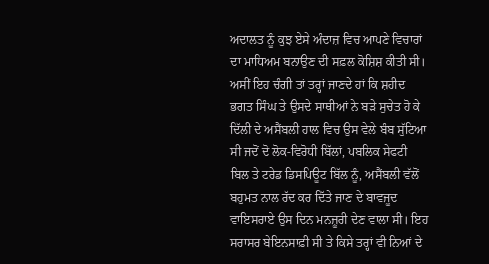ਅਦਾਲਤ ਨੂੰ ਕੁਝ ਏਸੇ ਅੰਦਾਜ਼ ਵਿਚ ਆਪਣੇ ਵਿਚਾਰਾਂ ਦਾ ਮਾਧਿਅਮ ਬਨਾਉਣ ਦੀ ਸਫ਼ਲ ਕੋਸ਼ਿਸ਼ ਕੀਤੀ ਸੀ।
ਅਸੀਂ ਇਹ ਚੰਗੀ ਤਾਂ ਤਰ੍ਹਾਂ ਜਾਣਦੇ ਹਾਂ ਕਿ ਸ਼ਹੀਦ ਭਗਤ ਸਿੰਘ ਤੇ ਉਸਦੇ ਸਾਥੀਆਂ ਨੇ ਬੜੇ ਸੁਚੇਤ ਹੋ ਕੇ ਦਿੱਲੀ ਦੇ ਅਸੈਂਬਲੀ ਹਾਲ ਵਿਚ ਉਸ ਵੇਲੇ ਬੰਬ ਸੁੱਟਿਆ ਸੀ ਜਦੋਂ ਦੋ ਲੋਕ-ਵਿਰੋਧੀ ਬਿੱਲਾਂ, ਪਬਲਿਕ ਸੇਫਟੀ ਬਿਲ ਤੇ ਟਰੇਡ ਡਿਸਪਿਊਟ ਬਿੱਲ ਨੂੰ, ਅਸੈਂਬਲੀ ਵੱਲੋਂ ਬਹੁਮਤ ਨਾਲ ਰੱਦ ਕਰ ਦਿੱਤੇ ਜਾਣ ਦੇ ਬਾਵਜੂਦ ਵਾਇਸਰਾਏ ਉਸ ਦਿਨ ਮਨਜ਼ੂਰੀ ਦੇਣ ਵਾਲਾ ਸੀ। ਇਹ ਸਰਾਸਰ ਬੇਇਨਸਾਫ਼ੀ ਸੀ ਤੇ ਕਿਸੇ ਤਰ੍ਹਾਂ ਵੀ ਨਿਆਂ ਦੇ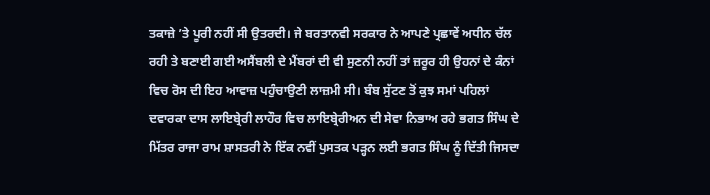ਤਕਾਜ਼ੇ ’ਤੇ ਪੂਰੀ ਨਹੀਂ ਸੀ ਉਤਰਦੀ। ਜੇ ਬਰਤਾਨਵੀ ਸਰਕਾਰ ਨੇ ਆਪਣੇ ਪ੍ਰਛਾਵੇਂ ਅਧੀਨ ਚੱਲ ਰਹੀ ਤੇ ਬਣਾਈ ਗਈ ਅਸੈਂਬਲੀ ਦੇ ਮੈਂਬਰਾਂ ਦੀ ਵੀ ਸੁਣਨੀ ਨਹੀਂ ਤਾਂ ਜ਼ਰੂਰ ਹੀ ਉਹਨਾਂ ਦੇ ਕੰਨਾਂ ਵਿਚ ਰੋਸ ਦੀ ਇਹ ਆਵਾਜ਼ ਪਹੁੰਚਾਉਣੀ ਲਾਜ਼ਮੀ ਸੀ। ਬੰਬ ਸੁੱਟਣ ਤੋਂ ਕੁਝ ਸਮਾਂ ਪਹਿਲਾਂ ਦਵਾਰਕਾ ਦਾਸ ਲਾਇਬ੍ਰੇਰੀ ਲਾਹੌਰ ਵਿਚ ਲਾਇਬ੍ਰੇਰੀਅਨ ਦੀ ਸੇਵਾ ਨਿਭਾਅ ਰਹੇ ਭਗਤ ਸਿੰਘ ਦੇ ਮਿੱਤਰ ਰਾਜਾ ਰਾਮ ਸ਼ਾਸਤਰੀ ਨੇ ਇੱਕ ਨਵੀਂ ਪੁਸਤਕ ਪੜ੍ਹਨ ਲਈ ਭਗਤ ਸਿੰਘ ਨੂੰ ਦਿੱਤੀ ਜਿਸਦਾ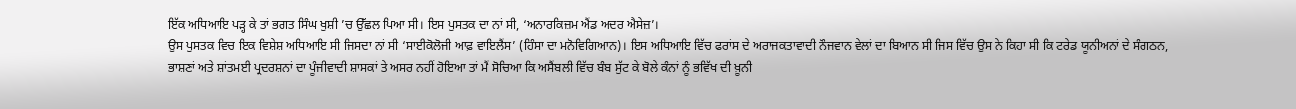ਇੱਕ ਅਧਿਆਇ ਪੜ੍ਹ ਕੇ ਤਾਂ ਭਗਤ ਸਿੰਘ ਖੁਸ਼ੀ ’ਚ ਉੱਛਲ ਪਿਆ ਸੀ। ਇਸ ਪੁਸਤਕ ਦਾ ਨਾਂ ਸੀ, ‘ਅਨਾਰਕਿਜ਼ਮ ਐਂਡ ਅਦਰ ਐਸੇਜ਼’।
ਉਸ ਪੁਸਤਕ ਵਿਚ ਇਕ ਵਿਸ਼ੇਸ਼ ਅਧਿਆਇ ਸੀ ਜਿਸਦਾ ਨਾਂ ਸੀ ‘ਸਾਈਕੋਲੋਜੀ ਆਫ਼ ਵਾਇਲੈਂਸ’ (ਹਿੰਸਾ ਦਾ ਮਨੋਵਿਗਿਆਨ)। ਇਸ ਅਧਿਆਇ ਵਿੱਚ ਫਰਾਂਸ ਦੇ ਅਰਾਜਕਤਾਵਾਦੀ ਨੌਜਵਾਨ ਵੇਲਾਂ ਦਾ ਬਿਆਨ ਸੀ ਜਿਸ ਵਿੱਚ ਉਸ ਨੇ ਕਿਹਾ ਸੀ ਕਿ ਟਰੇਡ ਯੂਨੀਅਨਾਂ ਦੇ ਸੰਗਠਨ, ਭਾਸ਼ਣਾਂ ਅਤੇ ਸ਼ਾਂਤਮਈ ਪ੍ਰਦਰਸ਼ਨਾਂ ਦਾ ਪੂੰਜੀਵਾਦੀ ਸ਼ਾਸਕਾਂ ਤੇ ਅਸਰ ਨਹੀਂ ਹੋਇਆ ਤਾਂ ਮੈਂ ਸੋਚਿਆ ਕਿ ਅਸੈਂਬਲੀ ਵਿੱਚ ਬੰਬ ਸੁੱਟ ਕੇ ਬੋਲੇ ਕੰਨਾਂ ਨੂੰ ਭਵਿੱਖ ਦੀ ਖ਼ੂਨੀ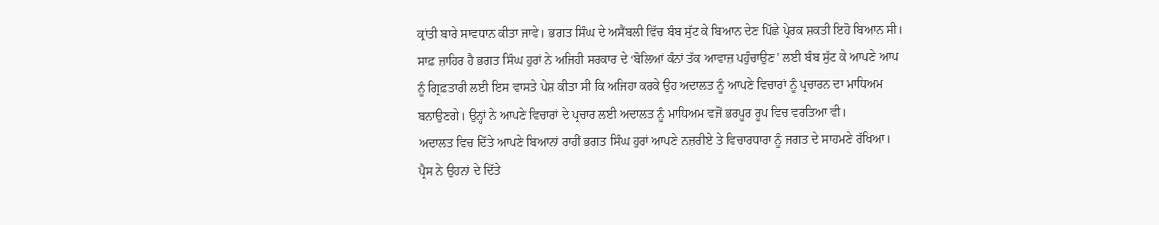ਕ੍ਰਾਂਤੀ ਬਾਰੇ ਸਾਵਧਾਨ ਕੀਤਾ ਜਾਵੇ। ਭਗਤ ਸਿੰਘ ਦੇ ਅਸੈਂਬਲੀ ਵਿੱਚ ਬੰਬ ਸੁੱਟ ਕੇ ਬਿਆਨ ਦੇਣ ਪਿੱਛੇ ਪ੍ਰੇਰਕ ਸ਼ਕਤੀ ਇਹੋ ਬਿਆਨ ਸੀ।
ਸਾਫ਼ ਜ਼ਾਹਿਰ ਹੈ ਭਗਤ ਸਿੰਘ ਹੁਰਾਂ ਨੇ ਅਜਿਹੀ ਸਰਕਾਰ ਦੇ ‘ਬੋਲਿਆਂ ਕੰਨਾਂ ਤੱਕ ਆਵਾਜ਼ ਪਹੁੰਚਾਉਣ’ ਲਈ ਬੰਬ ਸੁੱਟ ਕੇ ਆਪਣੇ ਆਪ ਨੂੰ ਗ੍ਰਿਫ਼ਤਾਰੀ ਲਈ ਇਸ ਵਾਸਤੇ ਪੇਸ਼ ਕੀਤਾ ਸੀ ਕਿ ਅਜਿਹਾ ਕਰਕੇ ਉਹ ਅਦਾਲਤ ਨੂੰ ਆਪਣੇ ਵਿਚਾਰਾਂ ਨੂੰ ਪ੍ਰਚਾਰਨ ਦਾ ਮਾਧਿਅਮ ਬਨਾਉਣਗੇ। ਉਨ੍ਹਾਂ ਨੇ ਆਪਣੇ ਵਿਚਾਰਾਂ ਦੇ ਪ੍ਰਚਾਰ ਲਈ ਅਦਾਲਤ ਨੂੰ ਮਾਧਿਅਮ ਵਜੋਂ ਭਰਪੂਰ ਰੂਪ ਵਿਚ ਵਰਤਿਆ ਵੀ।
ਅਦਾਲਤ ਵਿਚ ਦਿੱਤੇ ਆਪਣੇ ਬਿਆਨਾਂ ਰਾਹੀਂ ਭਗਤ ਸਿੰਘ ਹੁਰਾਂ ਆਪਣੇ ਨਜ਼ਰੀਏ ਤੇ ਵਿਚਾਰਧਾਰਾ ਨੂੰ ਜਗਤ ਦੇ ਸਾਹਮਣੇ ਰੱਖਿਆ। ਪ੍ਰੈਸ ਨੇ ਉਹਨਾਂ ਦੇ ਦਿੱਤੇ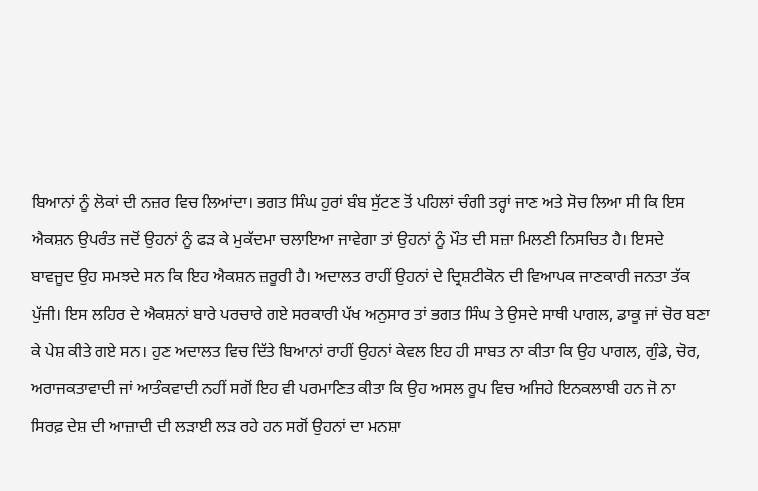ਬਿਆਨਾਂ ਨੂੰ ਲੋਕਾਂ ਦੀ ਨਜ਼ਰ ਵਿਚ ਲਿਆਂਦਾ। ਭਗਤ ਸਿੰਘ ਹੁਰਾਂ ਬੰਬ ਸੁੱਟਣ ਤੋਂ ਪਹਿਲਾਂ ਚੰਗੀ ਤਰ੍ਹਾਂ ਜਾਣ ਅਤੇ ਸੋਚ ਲਿਆ ਸੀ ਕਿ ਇਸ ਐਕਸ਼ਨ ਉਪਰੰਤ ਜਦੋਂ ਉਹਨਾਂ ਨੂੰ ਫੜ ਕੇ ਮੁਕੱਦਮਾ ਚਲਾਇਆ ਜਾਵੇਗਾ ਤਾਂ ਉਹਨਾਂ ਨੂੰ ਮੌਤ ਦੀ ਸਜ਼ਾ ਮਿਲਣੀ ਨਿਸਚਿਤ ਹੈ। ਇਸਦੇ ਬਾਵਜੂਦ ਉਹ ਸਮਝਦੇ ਸਨ ਕਿ ਇਹ ਐਕਸ਼ਨ ਜ਼ਰੂਰੀ ਹੈ। ਅਦਾਲਤ ਰਾਹੀਂ ਉਹਨਾਂ ਦੇ ਦ੍ਰਿਸ਼ਟੀਕੋਨ ਦੀ ਵਿਆਪਕ ਜਾਣਕਾਰੀ ਜਨਤਾ ਤੱਕ ਪੁੱਜੀ। ਇਸ ਲਹਿਰ ਦੇ ਐਕਸ਼ਨਾਂ ਬਾਰੇ ਪਰਚਾਰੇ ਗਏ ਸਰਕਾਰੀ ਪੱਖ ਅਨੁਸਾਰ ਤਾਂ ਭਗਤ ਸਿੰਘ ਤੇ ਉਸਦੇ ਸਾਥੀ ਪਾਗਲ, ਡਾਕੂ ਜਾਂ ਚੋਰ ਬਣਾ ਕੇ ਪੇਸ਼ ਕੀਤੇ ਗਏ ਸਨ। ਹੁਣ ਅਦਾਲਤ ਵਿਚ ਦਿੱਤੇ ਬਿਆਨਾਂ ਰਾਹੀਂ ਉਹਨਾਂ ਕੇਵਲ ਇਹ ਹੀ ਸਾਬਤ ਨਾ ਕੀਤਾ ਕਿ ਉਹ ਪਾਗਲ, ਗੁੰਡੇ, ਚੋਰ, ਅਰਾਜਕਤਾਵਾਦੀ ਜਾਂ ਆਤੰਕਵਾਦੀ ਨਹੀਂ ਸਗੋਂ ਇਹ ਵੀ ਪਰਮਾਣਿਤ ਕੀਤਾ ਕਿ ਉਹ ਅਸਲ ਰੂਪ ਵਿਚ ਅਜਿਹੇ ਇਨਕਲਾਬੀ ਹਨ ਜੋ ਨਾ ਸਿਰਫ਼ ਦੇਸ਼ ਦੀ ਆਜ਼ਾਦੀ ਦੀ ਲੜਾਈ ਲੜ ਰਹੇ ਹਨ ਸਗੋਂ ਉਹਨਾਂ ਦਾ ਮਨਸ਼ਾ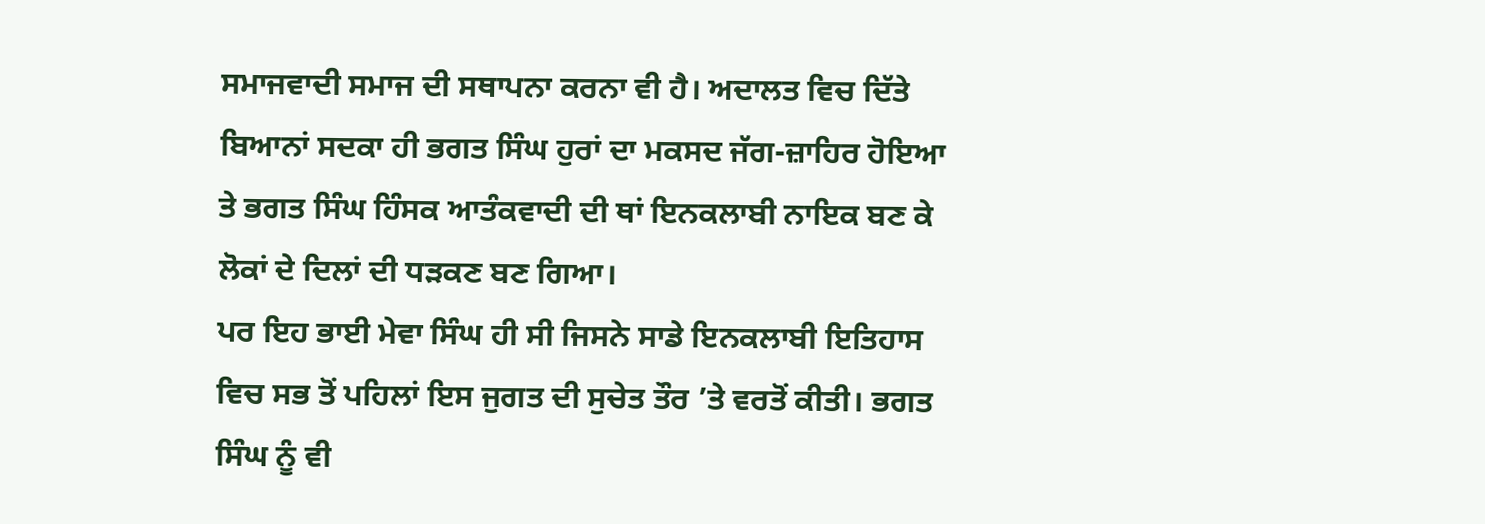ਸਮਾਜਵਾਦੀ ਸਮਾਜ ਦੀ ਸਥਾਪਨਾ ਕਰਨਾ ਵੀ ਹੈ। ਅਦਾਲਤ ਵਿਚ ਦਿੱਤੇ ਬਿਆਨਾਂ ਸਦਕਾ ਹੀ ਭਗਤ ਸਿੰਘ ਹੁਰਾਂ ਦਾ ਮਕਸਦ ਜੱਗ-ਜ਼ਾਹਿਰ ਹੋਇਆ ਤੇ ਭਗਤ ਸਿੰਘ ਹਿੰਸਕ ਆਤੰਕਵਾਦੀ ਦੀ ਥਾਂ ਇਨਕਲਾਬੀ ਨਾਇਕ ਬਣ ਕੇ ਲੋਕਾਂ ਦੇ ਦਿਲਾਂ ਦੀ ਧੜਕਣ ਬਣ ਗਿਆ।
ਪਰ ਇਹ ਭਾਈ ਮੇਵਾ ਸਿੰਘ ਹੀ ਸੀ ਜਿਸਨੇ ਸਾਡੇ ਇਨਕਲਾਬੀ ਇਤਿਹਾਸ ਵਿਚ ਸਭ ਤੋਂ ਪਹਿਲਾਂ ਇਸ ਜੁਗਤ ਦੀ ਸੁਚੇਤ ਤੌਰ ’ਤੇ ਵਰਤੋਂ ਕੀਤੀ। ਭਗਤ ਸਿੰਘ ਨੂੰ ਵੀ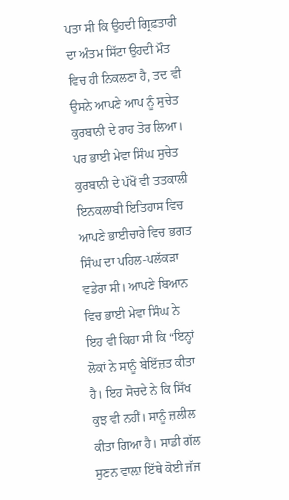ਪਤਾ ਸੀ ਕਿ ਉਹਦੀ ਗ੍ਰਿਫ਼ਤਾਰੀ ਦਾ ਅੰਤਮ ਸਿੱਟਾ ਉਹਦੀ ਮੌਤ ਵਿਚ ਹੀ ਨਿਕਲਣਾ ਹੈ, ਤਦ ਵੀ ਉਸਨੇ ਆਪਣੇ ਆਪ ਨੂੰ ਸੁਚੇਤ ਕੁਰਬਾਨੀ ਦੇ ਰਾਹ ਤੋਰ ਲਿਆ। ਪਰ ਭਾਈ ਮੇਵਾ ਸਿੰਘ ਸੁਚੇਤ ਕੁਰਬਾਨੀ ਦੇ ਪੱਖੋਂ ਵੀ ਤਤਕਾਲੀ ਇਨਕਲਾਬੀ ਇਤਿਹਾਸ ਵਿਚ ਆਪਣੇ ਭਾਈਚਾਰੇ ਵਿਚ ਭਗਤ ਸਿੰਘ ਦਾ ਪਹਿਲ-ਪਲੱਕੜਾ ਵਡੇਰਾ ਸੀ। ਆਪਣੇ ਬਿਆਨ ਵਿਚ ਭਾਈ ਮੇਵਾ ਸਿੰਘ ਨੇ ਇਹ ਵੀ ਕਿਹਾ ਸੀ ਕਿ “ਇਨ੍ਹਾਂ ਲੋਕਾਂ ਨੇ ਸਾਨੂੰ ਬੇਇੱਜ਼ਤ ਕੀਤਾ ਹੈ। ਇਹ ਸੋਚਦੇ ਨੇ ਕਿ ਸਿੱਖ ਕੁਝ ਵੀ ਨਹੀਂ। ਸਾਨੂੰ ਜ਼ਲੀਲ ਕੀਤਾ ਗਿਆ ਹੈ। ਸਾਡੀ ਗੱਲ ਸੁਣਨ ਵਾਲ਼ਾ ਇੱਥੇ ਕੋਈ ਜੱਜ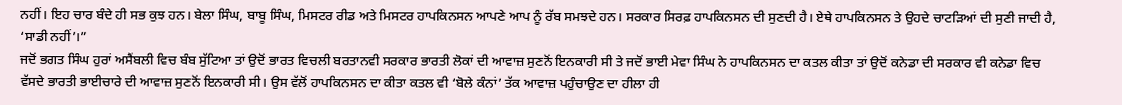ਨਹੀਂ। ਇਹ ਚਾਰ ਬੰਦੇ ਹੀ ਸਭ ਕੁਝ ਹਨ। ਬੇਲਾ ਸਿੰਘ, ਬਾਬੂ ਸਿੰਘ, ਮਿਸਟਰ ਰੀਡ ਅਤੇ ਮਿਸਟਰ ਹਾਪਕਿਨਸਨ ਆਪਣੇ ਆਪ ਨੂੰ ਰੱਬ ਸਮਝਦੇ ਹਨ। ਸਰਕਾਰ ਸਿਰਫ਼ ਹਾਪਕਿਨਸਨ ਦੀ ਸੁਣਦੀ ਹੈ। ਏਥੇ ਹਾਪਕਿਨਸਨ ਤੇ ਉਹਦੇ ਚਾਟੜਿਆਂ ਦੀ ਸੁਣੀ ਜਾਦੀ ਹੈ, ‘ਸਾਡੀ ਨਹੀਂ’।”
ਜਦੋਂ ਭਗਤ ਸਿੰਘ ਹੁਰਾਂ ਅਸੈਂਬਲੀ ਵਿਚ ਬੰਬ ਸੁੱਟਿਆ ਤਾਂ ਉਦੋਂ ਭਾਰਤ ਵਿਚਲੀ ਬਰਤਾਨਵੀ ਸਰਕਾਰ ਭਾਰਤੀ ਲੋਕਾਂ ਦੀ ਆਵਾਜ਼ ਸੁਣਨੋਂ ਇਨਕਾਰੀ ਸੀ ਤੇ ਜਦੋਂ ਭਾਈ ਮੇਵਾ ਸਿੰਘ ਨੇ ਹਾਪਕਿਨਸਨ ਦਾ ਕਤਲ ਕੀਤਾ ਤਾਂ ਉਦੋਂ ਕਨੇਡਾ ਦੀ ਸਰਕਾਰ ਵੀ ਕਨੇਡਾ ਵਿਚ ਵੱਸਦੇ ਭਾਰਤੀ ਭਾਈਚਾਰੇ ਦੀ ਆਵਾਜ਼ ਸੁਣਨੋਂ ਇਨਕਾਰੀ ਸੀ। ਉਸ ਵੱਲੋਂ ਹਾਪਕਿਨਸਨ ਦਾ ਕੀਤਾ ਕਤਲ ਵੀ ‘ਬੋਲੇ ਕੰਨਾਂ’ ਤੱਕ ਆਵਾਜ਼ ਪਹੁੰਚਾਉਣ ਦਾ ਹੀਲਾ ਹੀ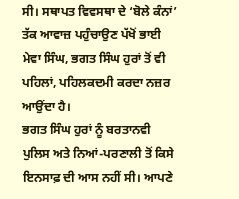ਸੀ। ਸਥਾਪਤ ਵਿਵਸਥਾ ਦੇ ‘ਬੋਲੇ ਕੰਨਾਂ’ ਤੱਕ ਆਵਾਜ਼ ਪਹੁੰਚਾਉਣ ਪੱਖੋਂ ਭਾਈ ਮੇਵਾ ਸਿੰਘ, ਭਗਤ ਸਿੰਘ ਹੁਰਾਂ ਤੋਂ ਵੀ ਪਹਿਲਾਂ, ਪਹਿਲਕਦਮੀ ਕਰਦਾ ਨਜ਼ਰ ਆਉਂਦਾ ਹੈ।
ਭਗਤ ਸਿੰਘ ਹੁਰਾਂ ਨੂੰ ਬਰਤਾਨਵੀ ਪੁਲਿਸ ਅਤੇ ਨਿਆਂ-ਪਰਣਾਲੀ ਤੋਂ ਕਿਸੇ ਇਨਸਾਫ਼ ਦੀ ਆਸ ਨਹੀਂ ਸੀ। ਆਪਣੇ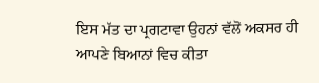ਇਸ ਮੱਤ ਦਾ ਪ੍ਰਗਟਾਵਾ ਉਹਨਾਂ ਵੱਲੋਂ ਅਕਸਰ ਹੀ ਆਪਣੇ ਬਿਆਨਾਂ ਵਿਚ ਕੀਤਾ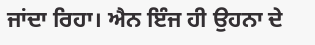ਜਾਂਦਾ ਰਿਹਾ। ਐਨ ਇੰਜ ਹੀ ਉਹਨਾ ਦੇ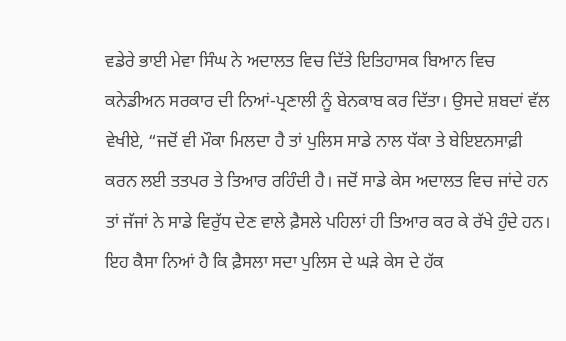ਵਡੇਰੇ ਭਾਈ ਮੇਵਾ ਸਿੰਘ ਨੇ ਅਦਾਲਤ ਵਿਚ ਦਿੱਤੇ ਇਤਿਹਾਸਕ ਬਿਆਨ ਵਿਚ ਕਨੇਡੀਅਨ ਸਰਕਾਰ ਦੀ ਨਿਆਂ-ਪ੍ਰਣਾਲੀ ਨੂੰ ਬੇਨਕਾਬ ਕਰ ਦਿੱਤਾ। ਉਸਦੇ ਸ਼ਬਦਾਂ ਵੱਲ ਵੇਖੀਏ, “ਜਦੋਂ ਵੀ ਮੌਕਾ ਮਿਲਦਾ ਹੈ ਤਾਂ ਪੁਲਿਸ ਸਾਡੇ ਨਾਲ ਧੱਕਾ ਤੇ ਬੇਇੲਨਸਾਫ਼ੀ ਕਰਨ ਲਈ ਤਤਪਰ ਤੇ ਤਿਆਰ ਰਹਿੰਦੀ ਹੈ। ਜਦੋਂ ਸਾਡੇ ਕੇਸ ਅਦਾਲਤ ਵਿਚ ਜਾਂਦੇ ਹਨ ਤਾਂ ਜੱਜਾਂ ਨੇ ਸਾਡੇ ਵਿਰੁੱਧ ਦੇਣ ਵਾਲੇ ਫ਼ੈਸਲੇ ਪਹਿਲਾਂ ਹੀ ਤਿਆਰ ਕਰ ਕੇ ਰੱਖੇ ਹੁੰਦੇ ਹਨ। ਇਹ ਕੈਸਾ ਨਿਆਂ ਹੈ ਕਿ ਫ਼ੈਸਲਾ ਸਦਾ ਪੁਲਿਸ ਦੇ ਘੜੇ ਕੇਸ ਦੇ ਹੱਕ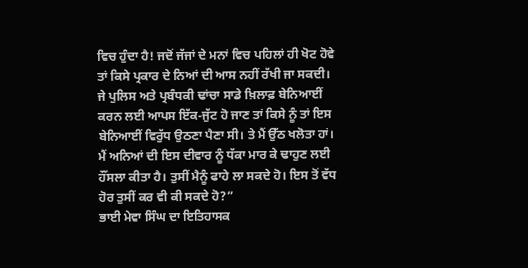ਵਿਚ ਹੁੰਦਾ ਹੈ! ਜਦੋਂ ਜੱਜਾਂ ਦੇ ਮਨਾਂ ਵਿਚ ਪਹਿਲਾਂ ਹੀ ਖੋਟ ਹੋਵੇ ਤਾਂ ਕਿਸੇ ਪ੍ਰਕਾਰ ਦੇ ਨਿਆਂ ਦੀ ਆਸ ਨਹੀਂ ਰੱਖੀ ਜਾ ਸਕਦੀ। ਜੇ ਪੁਲਿਸ ਅਤੇ ਪ੍ਰਬੰਧਕੀ ਢਾਂਚਾ ਸਾਡੇ ਖ਼ਿਲਾਫ਼ ਬੇਨਿਆਈਂ ਕਰਨ ਲਈ ਆਪਸ ਇੱਕ-ਜੁੱਟ ਹੋ ਜਾਣ ਤਾਂ ਕਿਸੇ ਨੂੰ ਤਾਂ ਇਸ ਬੇਨਿਆਈਂ ਵਿਰੁੱਧ ਉਠਣਾ ਪੈਣਾ ਸੀ। ਤੇ ਮੈਂ ਉੱਠ ਖਲੋਤਾ ਹਾਂ। ਮੈਂ ਅਨਿਆਂ ਦੀ ਇਸ ਦੀਵਾਰ ਨੂੰ ਧੱਕਾ ਮਾਰ ਕੇ ਢਾਹੁਣ ਲਈ ਹੌਂਸਲਾ ਕੀਤਾ ਹੈ। ਤੁਸੀਂ ਮੈਨੂੰ ਫਾਹੇ ਲਾ ਸਕਦੇ ਹੋ। ਇਸ ਤੋਂ ਵੱਧ ਹੋਰ ਤੁਸੀਂ ਕਰ ਵੀ ਕੀ ਸਕਦੇ ਹੋ?”
ਭਾਈ ਮੇਵਾ ਸਿੰਘ ਦਾ ਇਤਿਹਾਸਕ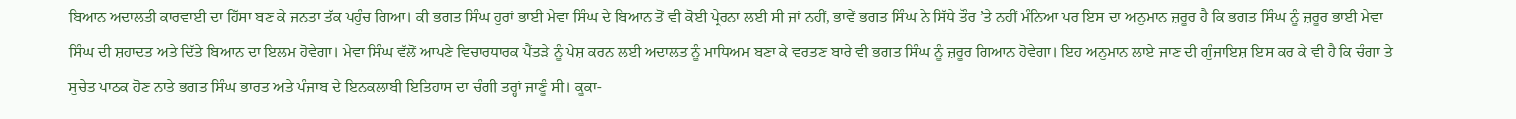ਬਿਆਨ ਅਦਾਲਤੀ ਕਾਰਵਾਈ ਦਾ ਹਿੱਸਾ ਬਣ ਕੇ ਜਨਤਾ ਤੱਕ ਪਹੁੰਚ ਗਿਆ। ਕੀ ਭਗਤ ਸਿੰਘ ਹੁਰਾਂ ਭਾਈ ਮੇਵਾ ਸਿੰਘ ਦੇ ਬਿਆਨ ਤੋਂ ਵੀ ਕੋਈ ਪ੍ਰੇਰਨਾ ਲਈ ਸੀ ਜਾਂ ਨਹੀਂ, ਭਾਵੇਂ ਭਗਤ ਸਿੰਘ ਨੇ ਸਿੱਧੇ ਤੌਰ ’ਤੇ ਨਹੀਂ ਮੰਨਿਆ ਪਰ ਇਸ ਦਾ ਅਨੁਮਾਨ ਜ਼ਰੂਰ ਹੈ ਕਿ ਭਗਤ ਸਿੰਘ ਨੂੰ ਜ਼ਰੂਰ ਭਾਈ ਮੇਵਾ ਸਿੰਘ ਦੀ ਸ਼ਹਾਦਤ ਅਤੇ ਦਿੱਤੇ ਬਿਆਨ ਦਾ ਇਲਮ ਹੋਵੇਗਾ। ਮੇਵਾ ਸਿੰਘ ਵੱਲੋਂ ਆਪਣੇ ਵਿਚਾਰਧਾਰਕ ਪੈਂਤੜੇ ਨੂੰ ਪੇਸ਼ ਕਰਨ ਲਈ ਅਦਾਲਤ ਨੂੰ ਮਾਧਿਅਮ ਬਣਾ ਕੇ ਵਰਤਣ ਬਾਰੇ ਵੀ ਭਗਤ ਸਿੰਘ ਨੂੰ ਜ਼ਰੂਰ ਗਿਆਨ ਹੋਵੇਗਾ। ਇਹ ਅਨੁਮਾਨ ਲਾਏ ਜਾਣ ਦੀ ਗੁੰਜਾਇਸ਼ ਇਸ ਕਰ ਕੇ ਵੀ ਹੈ ਕਿ ਚੰਗਾ ਤੇ ਸੁਚੇਤ ਪਾਠਕ ਹੋਣ ਨਾਤੇ ਭਗਤ ਸਿੰਘ ਭਾਰਤ ਅਤੇ ਪੰਜਾਬ ਦੇ ਇਨਕਲਾਬੀ ਇਤਿਹਾਸ ਦਾ ਚੰਗੀ ਤਰ੍ਹਾਂ ਜਾਣੂੰ ਸੀ। ਕੂਕਾ-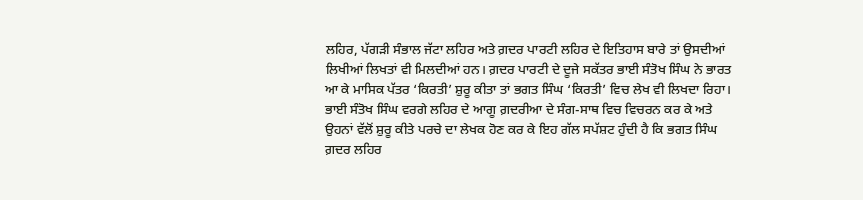ਲਹਿਰ, ਪੱਗੜੀ ਸੰਭਾਲ ਜੱਟਾ ਲਹਿਰ ਅਤੇ ਗ਼ਦਰ ਪਾਰਟੀ ਲਹਿਰ ਦੇ ਇਤਿਹਾਸ ਬਾਰੇ ਤਾਂ ਉਸਦੀਆਂ ਲਿਖੀਆਂ ਲਿਖਤਾਂ ਵੀ ਮਿਲਦੀਆਂ ਹਨ। ਗ਼ਦਰ ਪਾਰਟੀ ਦੇ ਦੂਜੇ ਸਕੱਤਰ ਭਾਈ ਸੰਤੋਖ ਸਿੰਘ ਨੇ ਭਾਰਤ ਆ ਕੇ ਮਾਸਿਕ ਪੱਤਰ ‘ਕਿਰਤੀ’ ਸ਼ੁਰੂ ਕੀਤਾ ਤਾਂ ਭਗਤ ਸਿੰਘ ‘ਕਿਰਤੀ’ ਵਿਚ ਲੇਖ ਵੀ ਲਿਖਦਾ ਰਿਹਾ। ਭਾਈ ਸੰਤੋਖ ਸਿੰਘ ਵਰਗੇ ਲਹਿਰ ਦੇ ਆਗੂ ਗ਼ਦਰੀਆ ਦੇ ਸੰਗ-ਸਾਥ ਵਿਚ ਵਿਚਰਨ ਕਰ ਕੇ ਅਤੇ ਉਹਨਾਂ ਵੱਲੋਂ ਸ਼ੁਰੂ ਕੀਤੇ ਪਰਚੇ ਦਾ ਲੇਖਕ ਹੋਣ ਕਰ ਕੇ ਇਹ ਗੱਲ ਸਪੱਸ਼ਟ ਹੁੰਦੀ ਹੈ ਕਿ ਭਗਤ ਸਿੰਘ ਗ਼ਦਰ ਲਹਿਰ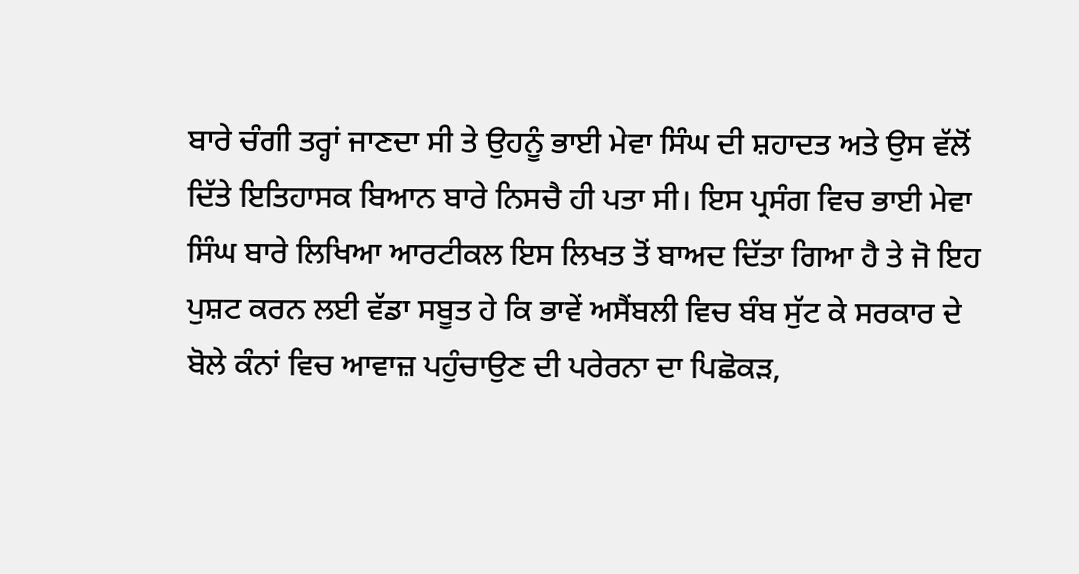ਬਾਰੇ ਚੰਗੀ ਤਰ੍ਹਾਂ ਜਾਣਦਾ ਸੀ ਤੇ ਉਹਨੂੰ ਭਾਈ ਮੇਵਾ ਸਿੰਘ ਦੀ ਸ਼ਹਾਦਤ ਅਤੇ ਉਸ ਵੱਲੋਂ ਦਿੱਤੇ ਇਤਿਹਾਸਕ ਬਿਆਨ ਬਾਰੇ ਨਿਸਚੈ ਹੀ ਪਤਾ ਸੀ। ਇਸ ਪ੍ਰਸੰਗ ਵਿਚ ਭਾਈ ਮੇਵਾ ਸਿੰਘ ਬਾਰੇ ਲਿਖਿਆ ਆਰਟੀਕਲ ਇਸ ਲਿਖਤ ਤੋਂ ਬਾਅਦ ਦਿੱਤਾ ਗਿਆ ਹੈ ਤੇ ਜੋ ਇਹ ਪੁਸ਼ਟ ਕਰਨ ਲਈ ਵੱਡਾ ਸਬੂਤ ਹੇ ਕਿ ਭਾਵੇਂ ਅਸੈਂਬਲੀ ਵਿਚ ਬੰਬ ਸੁੱਟ ਕੇ ਸਰਕਾਰ ਦੇ ਬੋਲੇ ਕੰਨਾਂ ਵਿਚ ਆਵਾਜ਼ ਪਹੁੰਚਾਉਣ ਦੀ ਪਰੇਰਨਾ ਦਾ ਪਿਛੋਕੜ,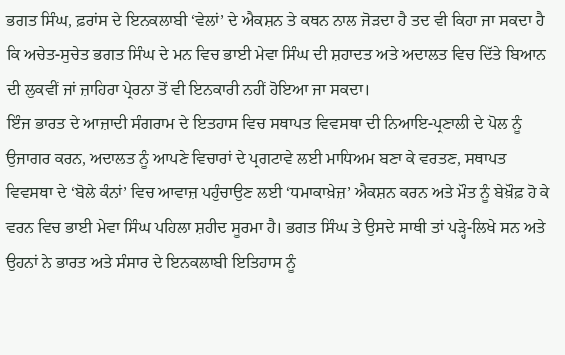ਭਗਤ ਸਿੰਘ, ਫ਼ਰਾਂਸ ਦੇ ਇਨਕਲਾਬੀ ‘ਵੇਲਾਂ’ ਦੇ ਐਕਸ਼ਨ ਤੇ ਕਥਨ ਨਾਲ ਜੋੜਦਾ ਹੈ ਤਦ ਵੀ ਕਿਹਾ ਜਾ ਸਕਦਾ ਹੈ ਕਿ ਅਚੇਤ-ਸੁਚੇਤ ਭਗਤ ਸਿੰਘ ਦੇ ਮਨ ਵਿਚ ਭਾਈ ਮੇਵਾ ਸਿੰਘ ਦੀ ਸ਼ਹਾਦਤ ਅਤੇ ਅਦਾਲਤ ਵਿਚ ਦਿੱਤੇ ਬਿਆਨ ਦੀ ਲੁਕਵੀਂ ਜਾਂ ਜ਼ਾਹਿਰਾ ਪ੍ਰੇਰਨਾ ਤੋਂ ਵੀ ਇਨਕਾਰੀ ਨਹੀਂ ਹੋਇਆ ਜਾ ਸਕਦਾ।
ਇੰਜ ਭਾਰਤ ਦੇ ਆਜ਼ਾਦੀ ਸੰਗਰਾਮ ਦੇ ਇਤਹਾਸ ਵਿਚ ਸਥਾਪਤ ਵਿਵਸਥਾ ਦੀ ਨਿਆਇ-ਪ੍ਰਣਾਲੀ ਦੇ ਪੋਲ ਨੂੰ ਉਜਾਗਰ ਕਰਨ, ਅਦਾਲਤ ਨੂੰ ਆਪਣੇ ਵਿਚਾਰਾਂ ਦੇ ਪ੍ਰਗਟਾਵੇ ਲਈ ਮਾਧਿਅਮ ਬਣਾ ਕੇ ਵਰਤਣ, ਸਥਾਪਤ ਵਿਵਸਥਾ ਦੇ ‘ਬੋਲੇ ਕੰਨਾਂ’ ਵਿਚ ਆਵਾਜ਼ ਪਹੁੰਚਾਉਣ ਲਈ ‘ਧਮਾਕਾਖ਼ੇਜ਼’ ਐਕਸ਼ਨ ਕਰਨ ਅਤੇ ਮੌਤ ਨੂੰ ਬੇਖ਼ੌਫ਼ ਹੋ ਕੇ ਵਰਨ ਵਿਚ ਭਾਈ ਮੇਵਾ ਸਿੰਘ ਪਹਿਲਾ ਸ਼ਹੀਦ ਸੂਰਮਾ ਹੈ। ਭਗਤ ਸਿੰਘ ਤੇ ਉਸਦੇ ਸਾਥੀ ਤਾਂ ਪੜ੍ਹੇ-ਲਿਖੇ ਸਨ ਅਤੇ ਉਹਨਾਂ ਨੇ ਭਾਰਤ ਅਤੇ ਸੰਸਾਰ ਦੇ ਇਨਕਲਾਬੀ ਇਤਿਹਾਸ ਨੂੰ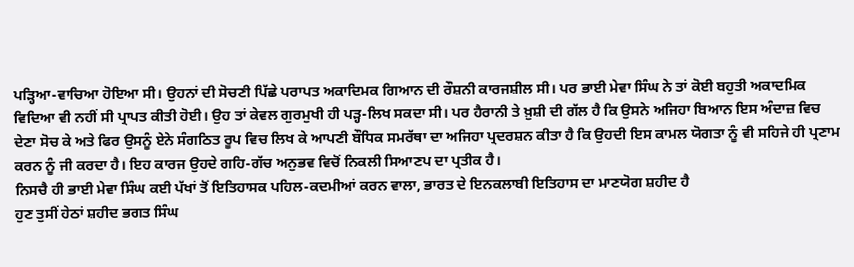ਪੜ੍ਹਿਆ-ਵਾਚਿਆ ਹੋਇਆ ਸੀ। ਉਹਨਾਂ ਦੀ ਸੋਚਣੀ ਪਿੱਛੇ ਪਰਾਪਤ ਅਕਾਦਿਮਕ ਗਿਆਨ ਦੀ ਰੌਸ਼ਨੀ ਕਾਰਜਸ਼ੀਲ ਸੀ। ਪਰ ਭਾਈ ਮੇਵਾ ਸਿੰਘ ਨੇ ਤਾਂ ਕੋਈ ਬਹੁਤੀ ਅਕਾਦਮਿਕ ਵਿਦਿਆ ਵੀ ਨਹੀਂ ਸੀ ਪ੍ਰਾਪਤ ਕੀਤੀ ਹੋਈ। ਉਹ ਤਾਂ ਕੇਵਲ ਗੁਰਮੁਖੀ ਹੀ ਪੜ੍ਹ-ਲਿਖ ਸਕਦਾ ਸੀ। ਪਰ ਹੈਰਾਨੀ ਤੇ ਖ਼ੁਸ਼ੀ ਦੀ ਗੱਲ ਹੈ ਕਿ ਉਸਨੇ ਅਜਿਹਾ ਬਿਆਨ ਇਸ ਅੰਦਾਜ਼ ਵਿਚ ਦੇਣਾ ਸੋਚ ਕੇ ਅਤੇ ਫਿਰ ਉਸਨੂੰ ਏਨੇ ਸੰਗਠਿਤ ਰੂਪ ਵਿਚ ਲਿਖ ਕੇ ਆਪਣੀ ਬੌਧਿਕ ਸਮਰੱਥਾ ਦਾ ਅਜਿਹਾ ਪ੍ਰਦਰਸ਼ਨ ਕੀਤਾ ਹੈ ਕਿ ਉਹਦੀ ਇਸ ਕਾਮਲ ਯੋਗਤਾ ਨੂੰ ਵੀ ਸਹਿਜੇ ਹੀ ਪ੍ਰਣਾਮ ਕਰਨ ਨੂੰ ਜੀ ਕਰਦਾ ਹੈ। ਇਹ ਕਾਰਜ ਉਹਦੇ ਗਹਿ-ਗੱਚ ਅਨੁਭਵ ਵਿਚੋਂ ਨਿਕਲੀ ਸਿਆਣਪ ਦਾ ਪ੍ਰਤੀਕ ਹੈ।
ਨਿਸਚੈ ਹੀ ਭਾਈ ਮੇਵਾ ਸਿੰਘ ਕਈ ਪੱਖਾਂ ਤੋਂ ਇਤਿਹਾਸਕ ਪਹਿਲ-ਕਦਮੀਆਂ ਕਰਨ ਵਾਲਾ, ਭਾਰਤ ਦੇ ਇਨਕਲਾਬੀ ਇਤਿਹਾਸ ਦਾ ਮਾਣਯੋਗ ਸ਼ਹੀਦ ਹੈ
ਹੁਣ ਤੁਸੀਂ ਹੇਠਾਂ ਸ਼ਹੀਦ ਭਗਤ ਸਿੰਘ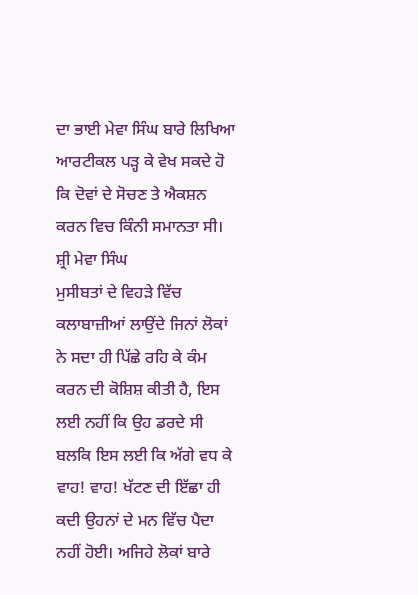ਦਾ ਭਾਈ ਮੇਵਾ ਸਿੰਘ ਬਾਰੇ ਲਿਖਿਆ ਆਰਟੀਕਲ ਪੜ੍ਹ ਕੇ ਵੇਖ ਸਕਦੇ ਹੋ ਕਿ ਦੋਵਾਂ ਦੇ ਸੋਚਣ ਤੇ ਐਕਸ਼ਨ ਕਰਨ ਵਿਚ ਕਿੰਨੀ ਸਮਾਨਤਾ ਸੀ।
ਸ਼੍ਰੀ ਮੇਵਾ ਸਿੰਘ
ਮੁਸੀਬਤਾਂ ਦੇ ਵਿਹੜੇ ਵਿੱਚ ਕਲਾਬਾਜ਼ੀਆਂ ਲਾਉਂਦੇ ਜਿਨਾਂ ਲੋਕਾਂ ਨੇ ਸਦਾ ਹੀ ਪਿੱਛੇ ਰਹਿ ਕੇ ਕੰਮ ਕਰਨ ਦੀ ਕੋਸ਼ਿਸ਼ ਕੀਤੀ ਹੈ, ਇਸ ਲਈ ਨਹੀਂ ਕਿ ਉਹ ਡਰਦੇ ਸੀ ਬਲਕਿ ਇਸ ਲਈ ਕਿ ਅੱਗੇ ਵਧ ਕੇ ਵਾਹ! ਵਾਹ! ਖੱਟਣ ਦੀ ਇੱਛਾ ਹੀ ਕਦੀ ਉਹਨਾਂ ਦੇ ਮਨ ਵਿੱਚ ਪੈਦਾ ਨਹੀਂ ਹੋਈ। ਅਜਿਹੇ ਲੋਕਾਂ ਬਾਰੇ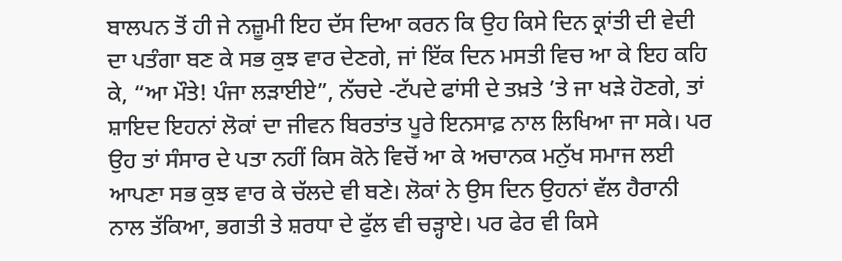ਬਾਲਪਨ ਤੋਂ ਹੀ ਜੇ ਨਜ਼ੂਮੀ ਇਹ ਦੱਸ ਦਿਆ ਕਰਨ ਕਿ ਉਹ ਕਿਸੇ ਦਿਨ ਕ੍ਰਾਂਤੀ ਦੀ ਵੇਦੀ ਦਾ ਪਤੰਗਾ ਬਣ ਕੇ ਸਭ ਕੁਝ ਵਾਰ ਦੇਣਗੇ, ਜਾਂ ਇੱਕ ਦਿਨ ਮਸਤੀ ਵਿਚ ਆ ਕੇ ਇਹ ਕਹਿ ਕੇ, “ਆ ਮੌਤੇ! ਪੰਜਾ ਲੜਾਈਏ”, ਨੱਚਦੇ -ਟੱਪਦੇ ਫਾਂਸੀ ਦੇ ਤਖ਼ਤੇ ’ਤੇ ਜਾ ਖੜੇ ਹੋਣਗੇ, ਤਾਂ ਸ਼ਾਇਦ ਇਹਨਾਂ ਲੋਕਾਂ ਦਾ ਜੀਵਨ ਬਿਰਤਾਂਤ ਪੂਰੇ ਇਨਸਾਫ਼ ਨਾਲ ਲਿਖਿਆ ਜਾ ਸਕੇ। ਪਰ ਉਹ ਤਾਂ ਸੰਸਾਰ ਦੇ ਪਤਾ ਨਹੀਂ ਕਿਸ ਕੋਨੇ ਵਿਚੋਂ ਆ ਕੇ ਅਚਾਨਕ ਮਨੁੱਖ ਸਮਾਜ ਲਈ ਆਪਣਾ ਸਭ ਕੁਝ ਵਾਰ ਕੇ ਚੱਲਦੇ ਵੀ ਬਣੇ। ਲੋਕਾਂ ਨੇ ਉਸ ਦਿਨ ਉਹਨਾਂ ਵੱਲ ਹੈਰਾਨੀ ਨਾਲ ਤੱਕਿਆ, ਭਗਤੀ ਤੇ ਸ਼ਰਧਾ ਦੇ ਫੁੱਲ ਵੀ ਚੜ੍ਹਾਏ। ਪਰ ਫੇਰ ਵੀ ਕਿਸੇ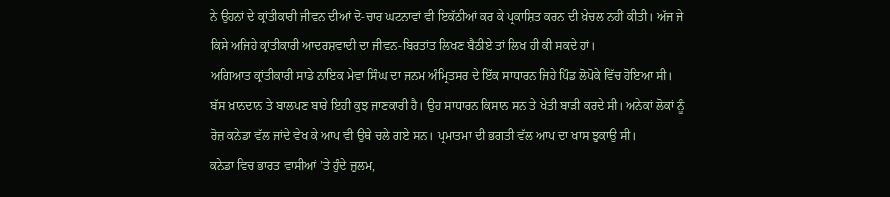ਨੇ ਉਹਨਾਂ ਦੇ ਕ੍ਰਾਂਤੀਕਾਰੀ ਜੀਵਨ ਦੀਆਂ ਦੋ-ਚਾਰ ਘਟਨਾਵਾਂ ਵੀ ਇਕੱਠੀਆਂ ਕਰ ਕੇ ਪ੍ਰਕਾਸ਼ਿਤ ਕਰਨ ਦੀ ਖ਼ੇਚਲ ਨਹੀਂ ਕੀਤੀ। ਅੱਜ ਜੇ ਕਿਸੇ ਅਜਿਹੇ ਕ੍ਰਾਂਤੀਕਾਰੀ ਆਦਰਸ਼ਵਾਦੀ ਦਾ ਜੀਵਨ-ਬਿਰਤਾਂਤ ਲਿਖਣ ਬੈਠੀਏ ਤਾਂ ਲਿਖ ਹੀ ਕੀ ਸਕਦੇ ਹਾਂ।
ਅਗਿਆਤ ਕ੍ਰਾਂਤੀਕਾਰੀ ਸਾਡੇ ਨਾਇਕ ਮੇਵਾ ਸਿੰਘ ਦਾ ਜਨਮ ਅੰਮ੍ਰਿਤਸਰ ਦੇ ਇੱਕ ਸਾਧਾਰਨ ਜਿਹੇ ਪਿੰਡ ਲੋਪੋਕੇ ਵਿੱਚ ਹੋਇਆ ਸੀ। ਬੱਸ ਖ਼ਾਨਦਾਨ ਤੇ ਬਾਲਪਣ ਬਾਰੇ ਇਹੀ ਕੁਝ ਜਾਣਕਾਰੀ ਹੈ। ਉਹ ਸਾਧਾਰਨ ਕਿਸਾਨ ਸਨ ਤੇ ਖੇਤੀ ਬਾੜੀ ਕਰਦੇ ਸੀ। ਅਨੇਕਾਂ ਲੋਕਾਂ ਨੂੰ ਰੋਜ਼ ਕਨੇਡਾ ਵੱਲ ਜਾਂਦੇ ਵੇਖ ਕੇ ਆਪ ਵੀ ਉਥੇ ਚਲੇ ਗਏ ਸਨ। ਪ੍ਰਮਾਤਮਾ ਦੀ ਭਗਤੀ ਵੱਲ ਆਪ ਦਾ ਖਾਸ ਝੁਕਾਉ ਸੀ।
ਕਨੇਡਾ ਵਿਚ ਭਾਰਤ ਵਾਸੀਆਂ ’ਤੇ ਹੁੰਦੇ ਜ਼ੁਲਮ,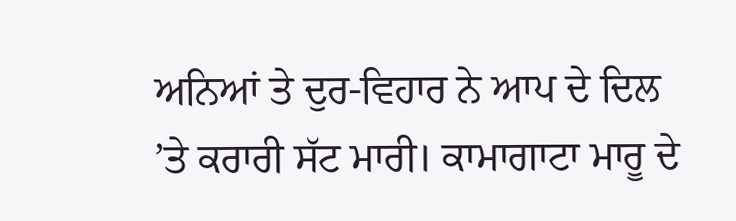ਅਨਿਆਂ ਤੇ ਦੁਰ-ਵਿਹਾਰ ਨੇ ਆਪ ਦੇ ਦਿਲ ’ਤੇ ਕਰਾਰੀ ਸੱਟ ਮਾਰੀ। ਕਾਮਾਗਾਟਾ ਮਾਰੂ ਦੇ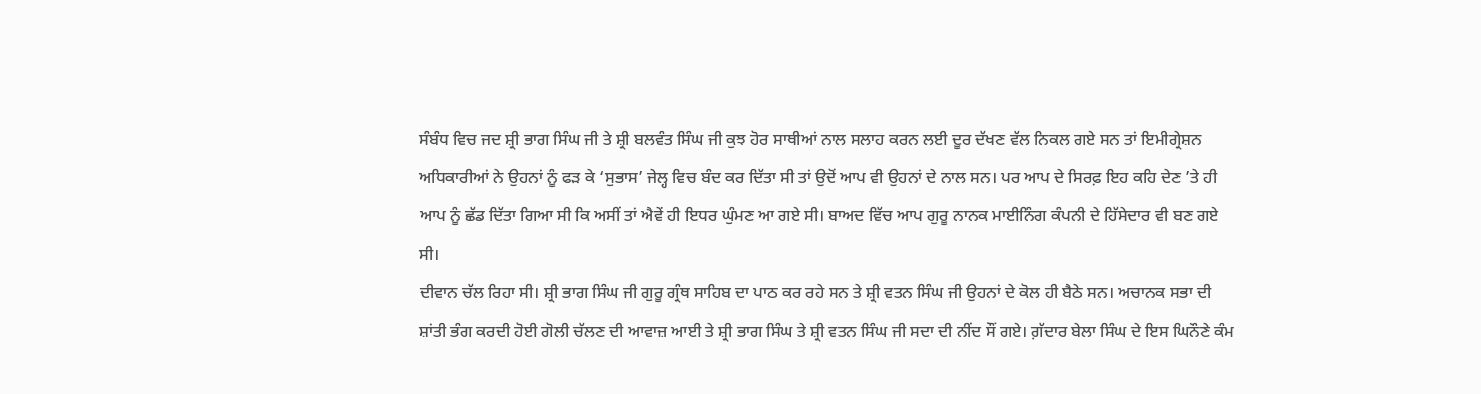ਸੰਬੰਧ ਵਿਚ ਜਦ ਸ਼੍ਰੀ ਭਾਗ ਸਿੰਘ ਜੀ ਤੇ ਸ਼੍ਰੀ ਬਲਵੰਤ ਸਿੰਘ ਜੀ ਕੁਝ ਹੋਰ ਸਾਥੀਆਂ ਨਾਲ ਸਲਾਹ ਕਰਨ ਲਈ ਦੂਰ ਦੱਖਣ ਵੱਲ ਨਿਕਲ ਗਏ ਸਨ ਤਾਂ ਇਮੀਗ੍ਰੇਸ਼ਨ ਅਧਿਕਾਰੀਆਂ ਨੇ ਉਹਨਾਂ ਨੂੰ ਫੜ ਕੇ ‘ਸੁਭਾਸ’ ਜੇਲ੍ਹ ਵਿਚ ਬੰਦ ਕਰ ਦਿੱਤਾ ਸੀ ਤਾਂ ਉਦੋਂ ਆਪ ਵੀ ਉਹਨਾਂ ਦੇ ਨਾਲ ਸਨ। ਪਰ ਆਪ ਦੇ ਸਿਰਫ਼ ਇਹ ਕਹਿ ਦੇਣ ’ਤੇ ਹੀ ਆਪ ਨੂੰ ਛੱਡ ਦਿੱਤਾ ਗਿਆ ਸੀ ਕਿ ਅਸੀਂ ਤਾਂ ਐਵੇਂ ਹੀ ਇਧਰ ਘੁੰਮਣ ਆ ਗਏ ਸੀ। ਬਾਅਦ ਵਿੱਚ ਆਪ ਗੁਰੂ ਨਾਨਕ ਮਾਈਨਿੰਗ ਕੰਪਨੀ ਦੇ ਹਿੱਸੇਦਾਰ ਵੀ ਬਣ ਗਏ ਸੀ।
ਦੀਵਾਨ ਚੱਲ ਰਿਹਾ ਸੀ। ਸ਼੍ਰੀ ਭਾਗ ਸਿੰਘ ਜੀ ਗੁਰੂ ਗ੍ਰੰਥ ਸਾਹਿਬ ਦਾ ਪਾਠ ਕਰ ਰਹੇ ਸਨ ਤੇ ਸ਼੍ਰੀ ਵਤਨ ਸਿੰਘ ਜੀ ਉਹਨਾਂ ਦੇ ਕੋਲ ਹੀ ਬੈਠੇ ਸਨ। ਅਚਾਨਕ ਸਭਾ ਦੀ ਸ਼ਾਂਤੀ ਭੰਗ ਕਰਦੀ ਹੋਈ ਗੋਲੀ ਚੱਲਣ ਦੀ ਆਵਾਜ਼ ਆਈ ਤੇ ਸ਼੍ਰੀ ਭਾਗ ਸਿੰਘ ਤੇ ਸ਼੍ਰੀ ਵਤਨ ਸਿੰਘ ਜੀ ਸਦਾ ਦੀ ਨੀਂਦ ਸੌਂ ਗਏ। ਗ਼ੱਦਾਰ ਬੇਲਾ ਸਿੰਘ ਦੇ ਇਸ ਘਿਨੌਣੇ ਕੰਮ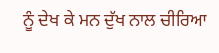ਨੂੰ ਦੇਖ ਕੇ ਮਨ ਦੁੱਖ ਨਾਲ ਚੀਰਿਆ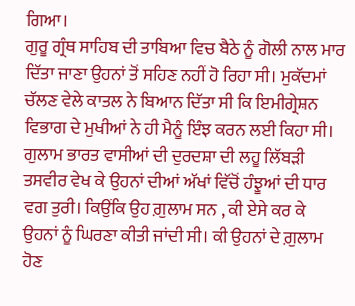ਗਿਆ।
ਗੁਰੂ ਗ੍ਰੰਥ ਸਾਹਿਬ ਦੀ ਤਾਬਿਆ ਵਿਚ ਬੈਠੇ ਨੂੰ ਗੋਲੀ ਨਾਲ ਮਾਰ ਦਿੱਤਾ ਜਾਣਾ ਉਹਨਾਂ ਤੋਂ ਸਹਿਣ ਨਹੀਂ ਹੋ ਰਿਹਾ ਸੀ। ਮੁਕੱਦਮਾਂ ਚੱਲਣ ਵੇਲੇ ਕਾਤਲ ਨੇ ਬਿਆਨ ਦਿੱਤਾ ਸੀ ਕਿ ਇਮੀਗ੍ਰੇਸ਼ਨ ਵਿਭਾਗ ਦੇ ਮੁਖੀਆਂ ਨੇ ਹੀ ਮੈਨੂੰ ਇੰਝ ਕਰਨ ਲਈ ਕਿਹਾ ਸੀ। ਗੁਲਾਮ ਭਾਰਤ ਵਾਸੀਆਂ ਦੀ ਦੁਰਦਸ਼ਾ ਦੀ ਲਹੂ ਲਿੱਬੜੀ ਤਸਵੀਰ ਵੇਖ ਕੇ ਉਹਨਾਂ ਦੀਆਂ ਅੱਖਾਂ ਵਿੱਚੋਂ ਹੰਝੂਆਂ ਦੀ ਧਾਰ ਵਗ ਤੁਰੀ। ਕਿਉਂਕਿ ਉਹ ਗ਼ੁਲਾਮ ਸਨ , ਕੀ ਏਸੇ ਕਰ ਕੇ ਉਹਨਾਂ ਨੂੰ ਘਿਰਣਾ ਕੀਤੀ ਜਾਂਦੀ ਸੀ। ਕੀ ਉਹਨਾਂ ਦੇ ਗ਼ੁਲਾਮ ਹੋਣ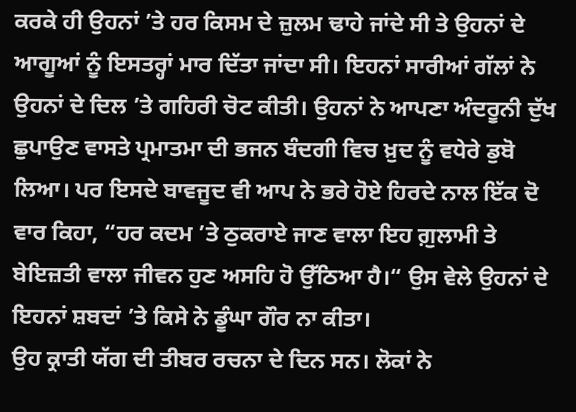ਕਰਕੇ ਹੀ ਉਹਨਾਂ ’ਤੇ ਹਰ ਕਿਸਮ ਦੇ ਜ਼ੁਲਮ ਢਾਹੇ ਜਾਂਦੇ ਸੀ ਤੇ ਉਹਨਾਂ ਦੇ ਆਗੂਆਂ ਨੂੰ ਇਸਤਰ੍ਹਾਂ ਮਾਰ ਦਿੱਤਾ ਜਾਂਦਾ ਸੀ। ਇਹਨਾਂ ਸਾਰੀਆਂ ਗੱਲਾਂ ਨੇ ਉਹਨਾਂ ਦੇ ਦਿਲ ’ਤੇ ਗਹਿਰੀ ਚੋਟ ਕੀਤੀ। ਉਹਨਾਂ ਨੇ ਆਪਣਾ ਅੰਦਰੂਨੀ ਦੁੱਖ ਛੁਪਾਉਣ ਵਾਸਤੇ ਪ੍ਰਮਾਤਮਾ ਦੀ ਭਜਨ ਬੰਦਗੀ ਵਿਚ ਖ਼ੁਦ ਨੂੰ ਵਧੇਰੇ ਡੁਬੋ ਲਿਆ। ਪਰ ਇਸਦੇ ਬਾਵਜੂਦ ਵੀ ਆਪ ਨੇ ਭਰੇ ਹੋਏ ਹਿਰਦੇ ਨਾਲ ਇੱਕ ਦੋ ਵਾਰ ਕਿਹਾ, “ਹਰ ਕਦਮ ’ਤੇ ਠੁਕਰਾਏ ਜਾਣ ਵਾਲਾ ਇਹ ਗ਼ੁਲਾਮੀ ਤੇ ਬੇਇਜ਼ਤੀ ਵਾਲਾ ਜੀਵਨ ਹੁਣ ਅਸਹਿ ਹੋ ਉੱਠਿਆ ਹੈ।“ ਉਸ ਵੇਲੇ ਉਹਨਾਂ ਦੇ ਇਹਨਾਂ ਸ਼ਬਦਾਂ ’ਤੇ ਕਿਸੇ ਨੇ ਡੂੰਘਾ ਗੌਰ ਨਾ ਕੀਤਾ।
ਉਹ ਕ੍ਰਾਤੀ ਯੱਗ ਦੀ ਤੀਬਰ ਰਚਨਾ ਦੇ ਦਿਨ ਸਨ। ਲੋਕਾਂ ਨੇ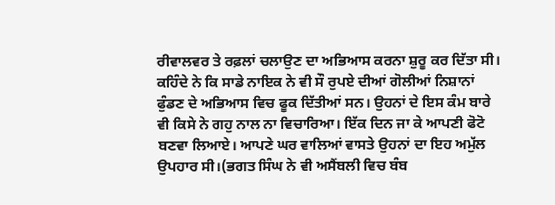ਰੀਵਾਲਵਰ ਤੇ ਰਫ਼ਲਾਂ ਚਲਾਉਣ ਦਾ ਅਭਿਆਸ ਕਰਨਾ ਸ਼ੁਰੂ ਕਰ ਦਿੱਤਾ ਸੀ। ਕਹਿੰਦੇ ਨੇ ਕਿ ਸਾਡੇ ਨਾਇਕ ਨੇ ਵੀ ਸੌ ਰੁਪਏ ਦੀਆਂ ਗੋਲੀਆਂ ਨਿਸ਼ਾਨਾਂ ਫੁੰਡਣ ਦੇ ਅਭਿਆਸ ਵਿਚ ਫੂਕ ਦਿੱਤੀਆਂ ਸਨ। ਉਹਨਾਂ ਦੇ ਇਸ ਕੰਮ ਬਾਰੇ ਵੀ ਕਿਸੇ ਨੇ ਗਹੁ ਨਾਲ ਨਾ ਵਿਚਾਰਿਆ। ਇੱਕ ਦਿਨ ਜਾ ਕੇ ਆਪਣੀ ਫੋਟੋ ਬਣਵਾ ਲਿਆਏ। ਆਪਣੇ ਘਰ ਵਾਲਿਆਂ ਵਾਸਤੇ ਉਹਨਾਂ ਦਾ ਇਹ ਅਮੁੱਲ ਉਪਹਾਰ ਸੀ।(ਭਗਤ ਸਿੰਘ ਨੇ ਵੀ ਅਸੈਂਬਲੀ ਵਿਚ ਬੰਬ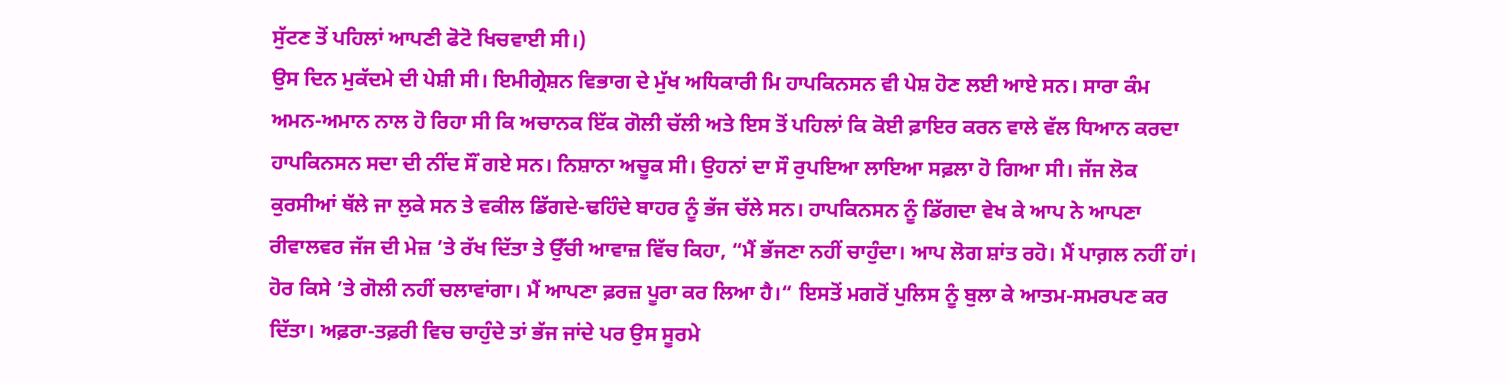ਸੁੱਟਣ ਤੋਂ ਪਹਿਲਾਂ ਆਪਣੀ ਫੋਟੋ ਖਿਚਵਾਈ ਸੀ।)
ਉਸ ਦਿਨ ਮੁਕੱਦਮੇ ਦੀ ਪੇਸ਼ੀ ਸੀ। ਇਮੀਗ੍ਰੇਸ਼ਨ ਵਿਭਾਗ ਦੇ ਮੁੱਖ ਅਧਿਕਾਰੀ ਮਿ ਹਾਪਕਿਨਸਨ ਵੀ ਪੇਸ਼ ਹੋਣ ਲਈ ਆਏ ਸਨ। ਸਾਰਾ ਕੰਮ ਅਮਨ-ਅਮਾਨ ਨਾਲ ਹੋ ਰਿਹਾ ਸੀ ਕਿ ਅਚਾਨਕ ਇੱਕ ਗੋਲੀ ਚੱਲੀ ਅਤੇ ਇਸ ਤੋਂ ਪਹਿਲਾਂ ਕਿ ਕੋਈ ਫ਼ਾਇਰ ਕਰਨ ਵਾਲੇ ਵੱਲ ਧਿਆਨ ਕਰਦਾ ਹਾਪਕਿਨਸਨ ਸਦਾ ਦੀ ਨੀਂਦ ਸੌਂ ਗਏ ਸਨ। ਨਿਸ਼ਾਨਾ ਅਚੂਕ ਸੀ। ਉਹਨਾਂ ਦਾ ਸੌ ਰੁਪਇਆ ਲਾਇਆ ਸਫ਼ਲਾ ਹੋ ਗਿਆ ਸੀ। ਜੱਜ ਲੋਕ ਕੁਰਸੀਆਂ ਥੱਲੇ ਜਾ ਲੁਕੇ ਸਨ ਤੇ ਵਕੀਲ ਡਿੱਗਦੇ-ਢਹਿੰਦੇ ਬਾਹਰ ਨੂੰ ਭੱਜ ਚੱਲੇ ਸਨ। ਹਾਪਕਿਨਸਨ ਨੂੰ ਡਿੱਗਦਾ ਵੇਖ ਕੇ ਆਪ ਨੇ ਆਪਣਾ ਰੀਵਾਲਵਰ ਜੱਜ ਦੀ ਮੇਜ਼ ’ਤੇ ਰੱਖ ਦਿੱਤਾ ਤੇ ਉੱਚੀ ਆਵਾਜ਼ ਵਿੱਚ ਕਿਹਾ, “ਮੈਂ ਭੱਜਣਾ ਨਹੀਂ ਚਾਹੁੰਦਾ। ਆਪ ਲੋਗ ਸ਼ਾਂਤ ਰਹੋ। ਮੈਂ ਪਾਗ਼ਲ ਨਹੀਂ ਹਾਂ। ਹੋਰ ਕਿਸੇ ’ਤੇ ਗੋਲੀ ਨਹੀਂ ਚਲਾਵਾਂਗਾ। ਮੈਂ ਆਪਣਾ ਫ਼ਰਜ਼ ਪੂਰਾ ਕਰ ਲਿਆ ਹੈ।“ ਇਸਤੋਂ ਮਗਰੋਂ ਪੁਲਿਸ ਨੂੰ ਬੁਲਾ ਕੇ ਆਤਮ-ਸਮਰਪਣ ਕਰ ਦਿੱਤਾ। ਅਫ਼ਰਾ-ਤਫ਼ਰੀ ਵਿਚ ਚਾਹੁੰਦੇ ਤਾਂ ਭੱਜ ਜਾਂਦੇ ਪਰ ਉਸ ਸੂਰਮੇ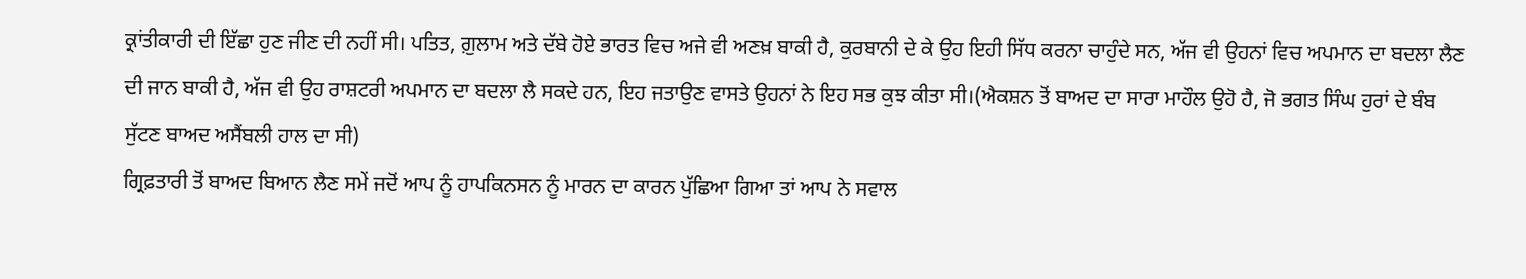ਕ੍ਰਾਂਤੀਕਾਰੀ ਦੀ ਇੱਛਾ ਹੁਣ ਜੀਣ ਦੀ ਨਹੀਂ ਸੀ। ਪਤਿਤ, ਗ਼ੁਲਾਮ ਅਤੇ ਦੱਬੇ ਹੋਏ ਭਾਰਤ ਵਿਚ ਅਜੇ ਵੀ ਅਣਖ਼ ਬਾਕੀ ਹੈ, ਕੁਰਬਾਨੀ ਦੇ ਕੇ ਉਹ ਇਹੀ ਸਿੱਧ ਕਰਨਾ ਚਾਹੁੰਦੇ ਸਨ, ਅੱਜ ਵੀ ਉਹਨਾਂ ਵਿਚ ਅਪਮਾਨ ਦਾ ਬਦਲਾ ਲੈਣ ਦੀ ਜਾਨ ਬਾਕੀ ਹੈ, ਅੱਜ ਵੀ ਉਹ ਰਾਸ਼ਟਰੀ ਅਪਮਾਨ ਦਾ ਬਦਲਾ ਲੈ ਸਕਦੇ ਹਨ, ਇਹ ਜਤਾਉਣ ਵਾਸਤੇ ਉਹਨਾਂ ਨੇ ਇਹ ਸਭ ਕੁਝ ਕੀਤਾ ਸੀ।(ਐਕਸ਼ਨ ਤੋਂ ਬਾਅਦ ਦਾ ਸਾਰਾ ਮਾਹੌਲ ਉਹੋ ਹੈ, ਜੋ ਭਗਤ ਸਿੰਘ ਹੁਰਾਂ ਦੇ ਬੰਬ ਸੁੱਟਣ ਬਾਅਦ ਅਸੈਂਬਲੀ ਹਾਲ ਦਾ ਸੀ)
ਗ੍ਰਿਫ਼ਤਾਰੀ ਤੋਂ ਬਾਅਦ ਬਿਆਨ ਲੈਣ ਸਮੇਂ ਜਦੋਂ ਆਪ ਨੂੰ ਹਾਪਕਿਨਸਨ ਨੂੰ ਮਾਰਨ ਦਾ ਕਾਰਨ ਪੁੱਛਿਆ ਗਿਆ ਤਾਂ ਆਪ ਨੇ ਸਵਾਲ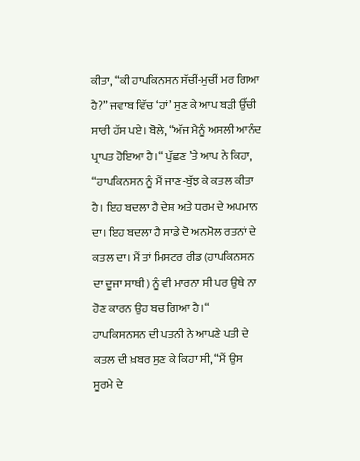ਕੀਤਾ, “ਕੀ ਹਾਪਕਿਨਸਨ ਸੱਚੀਂ-ਮੁਚੀਂ ਮਰ ਗਿਆ ਹੈ?” ਜਵਾਬ ਵਿੱਚ ‘ਹਾਂ’ ਸੁਣ ਕੇ ਆਪ ਬੜੀ ਉੱਚੀ ਸਾਰੀ ਹੱਸ ਪਏ। ਬੋਲੇ, “ਅੱਜ ਮੈਨੂੰ ਅਸਲੀ ਆਨੰਦ ਪ੍ਰਾਪਤ ਹੋਇਆ ਹੈ।“ ਪੁੱਛਣ ’ਤੇ ਆਪ ਨੇ ਕਿਹਾ, “ਹਾਪਕਿਨਸਨ ਨੂੰ ਮੈਂ ਜਾਣ-ਬੁੱਝ ਕੇ ਕਤਲ ਕੀਤਾ ਹੈ। ਇਹ ਬਦਲਾ ਹੈ ਦੇਸ਼ ਅਤੇ ਧਰਮ ਦੇ ਅਪਮਾਨ ਦਾ। ਇਹ ਬਦਲਾ ਹੈ ਸਾਡੇ ਦੋ ਅਨਮੋਲ ਰਤਨਾਂ ਦੇ ਕਤਲ ਦਾ। ਮੈਂ ਤਾਂ ਮਿਸਟਰ ਰੀਡ (ਹਾਪਕਿਨਸਨ ਦਾ ਦੂਜਾ ਸਾਥੀ) ਨੂੰ ਵੀ ਮਾਰਨਾ ਸੀ ਪਰ ਉਥੇ ਨਾ ਹੋਣ ਕਾਰਨ ਉਹ ਬਚ ਗਿਆ ਹੈ।“
ਹਾਪਕਿਸਨਸਨ ਦੀ ਪਤਨੀ ਨੇ ਆਪਣੇ ਪਤੀ ਦੇ ਕਤਲ ਦੀ ਖ਼ਬਰ ਸੁਣ ਕੇ ਕਿਹਾ ਸੀ, “ਮੈਂ ਉਸ ਸੂਰਮੇ ਦੇ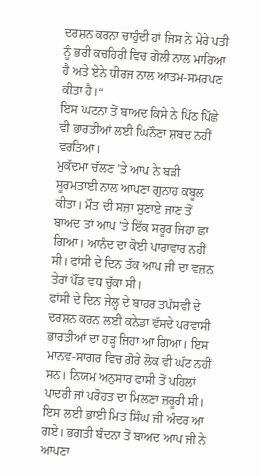ਦਰਸ਼ਨ ਕਰਨਾ ਚਾਹੁੰਦੀ ਹਾਂ ਜਿਸ ਨੇ ਮੇਰੇ ਪਤੀ ਨੂੰ ਭਰੀ ਕਚਹਿਰੀ ਵਿਚ ਗੋਲੀ ਨਾਲ ਮਾਰਿਆ ਹੈ ਅਤੇ ਏਨੇ ਧੀਰਜ ਨਾਲ ਆਤਮ-ਸਮਰਪਣ ਕੀਤਾ ਹੈ।“
ਇਸ ਘਟਨਾ ਤੋਂ ਬਾਅਦ ਕਿਸੇ ਨੇ ਪਿੱਠ ਪਿੱਛੇ ਵੀ ਭਾਰਤੀਆਂ ਲਈ ਘਿਨੌਣਾ ਸ਼ਬਦ ਨਹੀਂ ਵਰਤਿਆ।
ਮੁਕੱਦਮਾ ਚੱਲਣ ’ਤੇ ਆਪ ਨੇ ਬੜੀ ਸੂਰਮਤਾਈ ਨਾਲ ਆਪਣਾ ਗੁਨਾਹ ਕਬੂਲ ਕੀਤਾ। ਮੌਤ ਦੀ ਸਜ਼ਾ ਸੁਣਾਏ ਜਾਣ ਤੋਂ ਬਾਅਦ ਤਾਂ ਆਪ ’ਤੇ ਇੱਕ ਸਰੂਰ ਜਿਹਾ ਛਾ ਗਿਆ। ਆਨੰਦ ਦਾ ਕੋਈ ਪਾਰਾਵਾਰ ਨਹੀਂ ਸੀ। ਫਾਂਸੀ ਦੇ ਦਿਨ ਤੱਕ ਆਪ ਜੀ ਦਾ ਵਜ਼ਨ ਤੇਰਾਂ ਪੌਂਡ ਵਧ ਚੁੱਕਾ ਸੀ।
ਫਾਂਸੀ ਦੇ ਦਿਨ ਜੇਲ੍ਹ ਦੇ ਬਾਹਰ ਤਪੱਸਵੀ ਦੇ ਦਰਸ਼ਨ ਕਰਨ ਲਈ ਕਨੇਡਾ ਵੱਸਦੇ ਪਰਵਾਸੀ ਭਾਰਤੀਆਂ ਦਾ ਹੜ੍ਹ ਜਿਹਾ ਆ ਗਿਆ। ਇਸ ਮਾਨਵ-ਸਾਗਰ ਵਿਚ ਗੋਰੇ ਲੋਕ ਵੀ ਘੱਟ ਨਹੀਂ ਸਨ। ਨਿਯਮ ਅਨੁਸਾਰ ਫਾਸੀ ਤੋਂ ਪਹਿਲਾਂ ਪਾਦਰੀ ਜਾਂ ਪਰੋਹਤ ਦਾ ਮਿਲਣਾ ਜ਼ਰੂਰੀ ਸੀ। ਇਸ ਲਈ ਭਾਈ ਮਿਤ ਸਿੰਘ ਜੀ ਅੰਦਰ ਆ ਗਏ। ਭਗਤੀ ਬੰਦਨਾ ਤੋਂ ਬਾਅਦ ਆਪ ਜੀ ਨੇ ਆਪਣਾ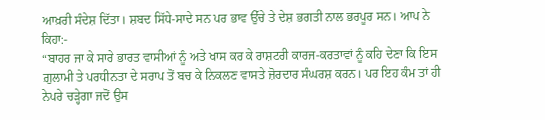ਆਖ਼ਰੀ ਸੰਦੇਸ਼ ਦਿੱਤਾ। ਸ਼ਬਦ ਸਿੱਧੇ-ਸਾਦੇ ਸਨ ਪਰ ਭਾਵ ਉੱਚੇ ਤੇ ਦੇਸ਼ ਭਗਤੀ ਨਾਲ ਭਰਪੂਰ ਸਨ। ਆਪ ਨੇ ਕਿਹਾ:-
“ਬਾਹਰ ਜਾ ਕੇ ਸਾਰੇ ਭਾਰਤ ਵਾਸੀਆਂ ਨੂੰ ਅਤੇ ਖਾਸ ਕਰ ਕੇ ਰਾਸ਼ਟਰੀ ਕਾਰਜ-ਕਰਤਾਵਾਂ ਨੂੰ ਕਹਿ ਦੇਣਾ ਕਿ ਇਸ ਗ਼ੁਲਾਮੀ ਤੇ ਪਰਧੀਨਤਾ ਦੇ ਸਰਾਪ ਤੋਂ ਬਚ ਕੇ ਨਿਕਲਣ ਵਾਸਤੇ ਜ਼ੋਰਦਾਰ ਸੰਘਰਸ਼ ਕਰਨ। ਪਰ ਇਹ ਕੰਮ ਤਾਂ ਹੀ ਨੇਪਰੇ ਚੜ੍ਹੇਗਾ ਜਦੋਂ ਉਸ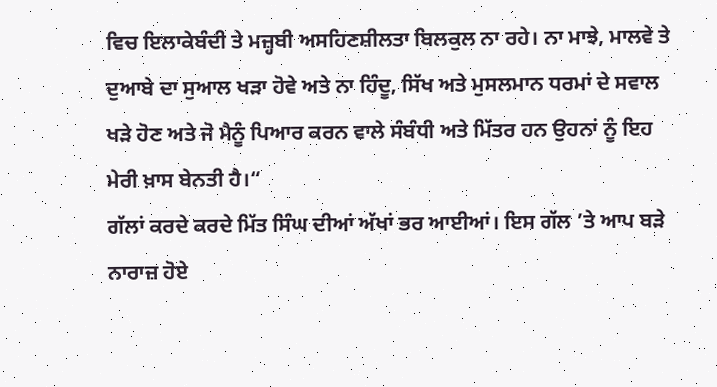ਵਿਚ ਇਲਾਕੇਬੰਦੀ ਤੇ ਮਜ਼੍ਹਬੀ ਅਸਹਿਣਸ਼ੀਲਤਾ ਬਿਲਕੁਲ ਨਾ ਰਹੇ। ਨਾ ਮਾਝੇ, ਮਾਲਵੇ ਤੇ ਦੁਆਬੇ ਦਾ ਸੁਆਲ ਖੜਾ ਹੋਵੇ ਅਤੇ ਨਾ ਹਿੰਦੂ, ਸਿੱਖ ਅਤੇ ਮੁਸਲਮਾਨ ਧਰਮਾਂ ਦੇ ਸਵਾਲ ਖੜੇ ਹੋਣ ਅਤੇ ਜੋ ਮੈਨੂੰ ਪਿਆਰ ਕਰਨ ਵਾਲੇ ਸੰਬੰਧੀ ਅਤੇ ਮਿੱਤਰ ਹਨ ਉਹਨਾਂ ਨੂੰ ਇਹ ਮੇਰੀ ਖ਼ਾਸ ਬੇਨਤੀ ਹੈ।“
ਗੱਲਾਂ ਕਰਦੇ ਕਰਦੇ ਮਿੱਤ ਸਿੰਘ ਦੀਆਂ ਅੱਖਾਂ ਭਰ ਆਈਆਂ। ਇਸ ਗੱਲ ’ਤੇ ਆਪ ਬੜੇ ਨਾਰਾਜ਼ ਹੋਏ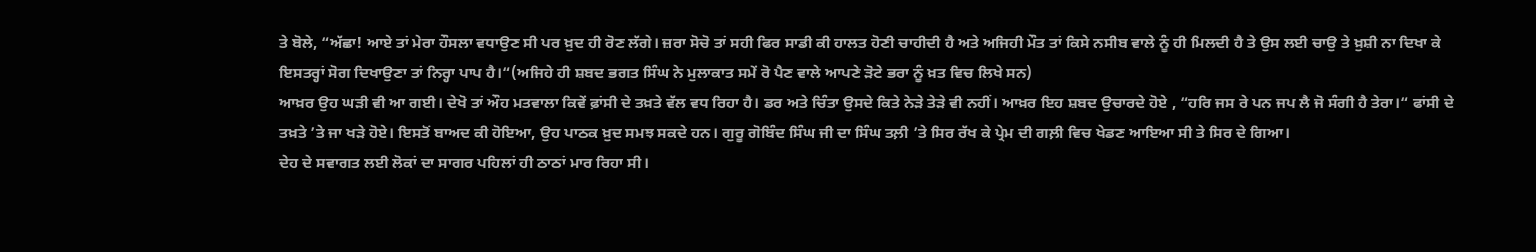ਤੇ ਬੋਲੇ, “ਅੱਛਾ! ਆਏ ਤਾਂ ਮੇਰਾ ਹੌਸਲਾ ਵਧਾਉਣ ਸੀ ਪਰ ਖ਼ੁਦ ਹੀ ਰੋਣ ਲੱਗੇ। ਜ਼ਰਾ ਸੋਚੋ ਤਾਂ ਸਹੀ ਫਿਰ ਸਾਡੀ ਕੀ ਹਾਲਤ ਹੋਣੀ ਚਾਹੀਦੀ ਹੈ ਅਤੇ ਅਜਿਹੀ ਮੌਤ ਤਾਂ ਕਿਸੇ ਨਸੀਬ ਵਾਲੇ ਨੂੰ ਹੀ ਮਿਲਦੀ ਹੈ ਤੇ ਉਸ ਲਈ ਚਾਉ ਤੇ ਖ਼ੁਸ਼ੀ ਨਾ ਦਿਖਾ ਕੇ ਇਸਤਰ੍ਹਾਂ ਸੋਗ ਦਿਖਾਉਣਾ ਤਾਂ ਨਿਰ੍ਹਾ ਪਾਪ ਹੈ।“(ਅਜਿਹੇ ਹੀ ਸ਼ਬਦ ਭਗਤ ਸਿੰਘ ਨੇ ਮੁਲਾਕਾਤ ਸਮੇਂ ਰੋ ਪੈਣ ਵਾਲੇ ਆਪਣੇ ੜੋਟੇ ਭਰਾ ਨੂੰ ਖ਼ਤ ਵਿਚ ਲਿਖੇ ਸਨ)
ਆਖ਼ਰ ਉਹ ਘੜੀ ਵੀ ਆ ਗਈ। ਦੇਖੋ ਤਾਂ ਔਹ ਮਤਵਾਲਾ ਕਿਵੇਂ ਫ਼ਾਂਸੀ ਦੇ ਤਖ਼ਤੇ ਵੱਲ ਵਧ ਰਿਹਾ ਹੈ। ਡਰ ਅਤੇ ਚਿੰਤਾ ਉਸਦੇ ਕਿਤੇ ਨੇੜੇ ਤੇੜੇ ਵੀ ਨਹੀਂ। ਆਖ਼ਰ ਇਹ ਸ਼ਬਦ ਉਚਾਰਦੇ ਹੋਏ , “ਹਰਿ ਜਸ ਰੇ ਪਨ ਜਪ ਲੈ ਜੋ ਸੰਗੀ ਹੈ ਤੇਰਾ।“ ਫਾਂਸੀ ਦੇ ਤਖ਼ਤੇ ’ਤੇ ਜਾ ਖੜੇ ਹੋਏ। ਇਸਤੋਂ ਬਾਅਦ ਕੀ ਹੋਇਆ, ਉਹ ਪਾਠਕ ਖ਼ੁਦ ਸਮਝ ਸਕਦੇ ਹਨ। ਗੁਰੂ ਗੋਬਿੰਦ ਸਿੰਘ ਜੀ ਦਾ ਸਿੰਘ ਤਲ਼ੀ ’ਤੇ ਸਿਰ ਰੱਖ ਕੇ ਪ੍ਰੇਮ ਦੀ ਗਲ਼ੀ ਵਿਚ ਖੇਡਣ ਆਇਆ ਸੀ ਤੇ ਸਿਰ ਦੇ ਗਿਆ।
ਦੇਹ ਦੇ ਸਵਾਗਤ ਲਈ ਲੋਕਾਂ ਦਾ ਸਾਗਰ ਪਹਿਲਾਂ ਹੀ ਠਾਠਾਂ ਮਾਰ ਰਿਹਾ ਸੀ।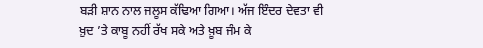ਬੜੀ ਸ਼ਾਨ ਨਾਲ ਜਲੂਸ ਕੱਢਿਆ ਗਿਆ। ਅੱਜ ਇੰਦਰ ਦੇਵਤਾ ਵੀ ਖ਼ੁਦ ’ਤੇ ਕਾਬੂ ਨਹੀਂ ਰੱਖ ਸਕੇ ਅਤੇ ਖ਼ੂਬ ਜੰਮ ਕੇ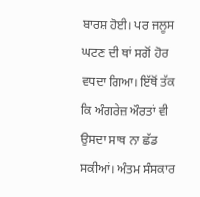ਬਾਰਸ਼ ਹੋਈ। ਪਰ ਜਲੂਸ ਘਟਣ ਦੀ ਥਾਂ ਸਗੋਂ ਹੋਰ ਵਧਦਾ ਗਿਆ। ਇੱਥੋਂ ਤੱਕ ਕਿ ਅੰਗਰੇਜ਼ ਔਰਤਾਂ ਵੀ ਉਸਦਾ ਸਾਥ ਨਾ ਛੱਡ ਸਕੀਆਂ। ਅੰਤਮ ਸੰਸਕਾਰ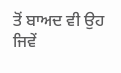ਤੋਂ ਬਾਅਦ ਵੀ ਉਹ ਜਿਵੇਂ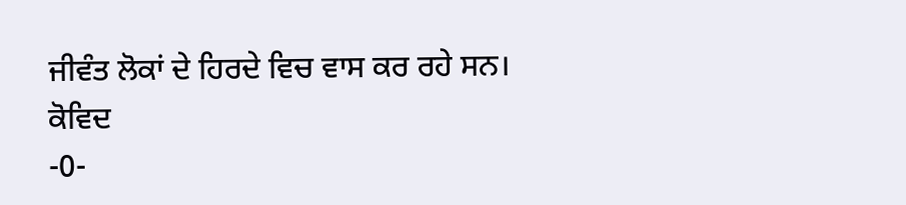ਜੀਵੰਤ ਲੋਕਾਂ ਦੇ ਹਿਰਦੇ ਵਿਚ ਵਾਸ ਕਰ ਰਹੇ ਸਨ।
ਕੋਵਿਦ
-0-